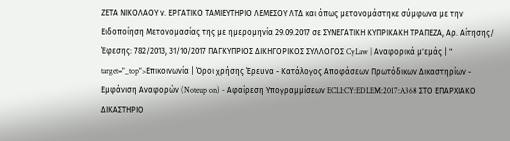ΖΕΤΑ ΝΙΚΟΛΑΟΥ ν. ΕΡΓΑΤΙΚΟ ΤΑΜΙΕΥΤΗΡΙΟ ΛΕΜΕΣΟΥ ΛΤΔ και όπως μετονομάστηκε σύμφωνα με την Ειδοποίηση Μετονομασίας της με ημερομηνία 29.09.2017 σε ΣΥΝΕΓΑΤΙΚΗ ΚΥΠΡΙΚΑΚΗ ΤΡΑΠΕΖΑ, Αρ. Αίτησης/ Έφεσης: 782/2013, 31/10/2017 ΠΑΓΚΥΠΡΙΟΣ ΔΙΚΗΓΟΡΙΚΟΣ ΣΥΛΛΟΓΟΣ CyLaw | Αναφορικά μ'εμάς | " target="_top">Επικοινωνία | Όροι χρήσης Έρευνα - Κατάλογος Αποφάσεων Πρωτόδικων Δικαστηρίων - Εμφάνιση Αναφορών (Noteup on) - Αφαίρεση Υπογραμμίσεων ECLI:CY:EDLEM:2017:A368 ΣΤΟ ΕΠΑΡΧΙΑΚΟ ΔΙΚΑΣΤΗΡΙΟ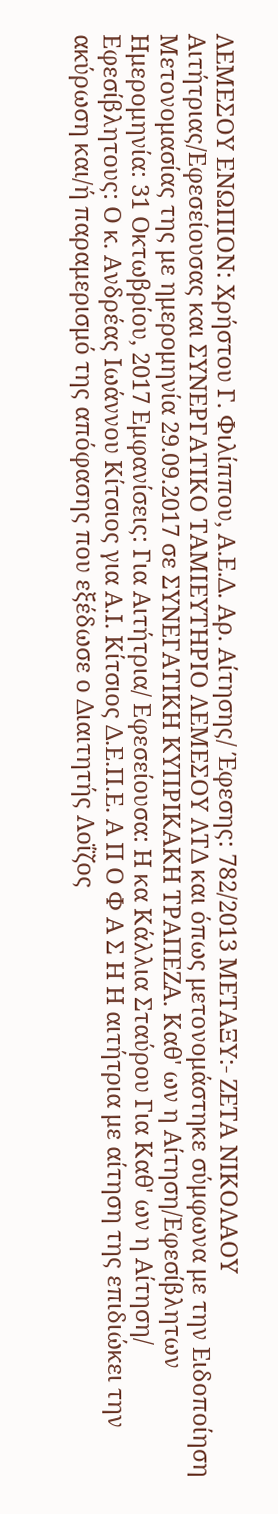ΛΕΜΕΣΟΥ ΕΝΩΠΙΟΝ: Χρήστου Γ. Φιλίππου, Α.Ε.Δ. Αρ. Αίτησης/ Έφεσης: 782/2013 ΜΕΤΑΞΥ:- ΖΕΤΑ ΝΙΚΟΛΑΟΥ Αιτήτριας/Εφεσείουσας και ΣΥΝΕΡΓΑΤΙΚΟ ΤΑΜΙΕΥΤΗΡΙΟ ΛΕΜΕΣΟΥ ΛΤΔ και όπως μετονομάστηκε σύμφωνα με την Ειδοποίηση Μετονομασίας της με ημερομηνία 29.09.2017 σε ΣΥΝΕΓΑΤΙΚΗ ΚΥΠΡΙΚΑΚΗ ΤΡΑΠΕΖΑ. Καθ' ων η Αίτηση/Εφεσίβλητων Ημερομηνία: 31 Οκτωβρίου, 2017 Εμφανίσεις: Για Αιτήτρια/ Εφεσείουσα: Η κα Κάλλια Σταύρου Για Καθ' ων η Αίτηση/ Εφεσίβλητους: Ο κ. Ανδρέας Ιωάννου Κίτσιος για Α.Ι. Κίτσιος Δ.Ε.Π.Ε. Α Π Ο Φ Α Σ Η Η αιτήτρια με αίτηση της επιδιώκει την ακύρωση και/ή παραμερισμό της απόφασης που εξέδωσε ο Διαιτητής Λοΐζος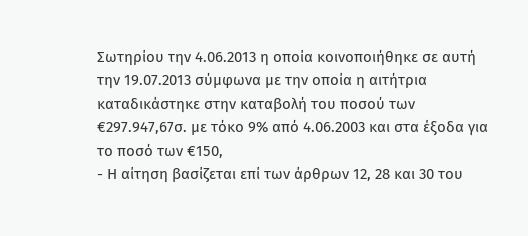Σωτηρίου την 4.06.2013 η οποία κοινοποιήθηκε σε αυτή την 19.07.2013 σύμφωνα με την οποία η αιτήτρια καταδικάστηκε στην καταβολή του ποσού των €297.947,67σ. με τόκο 9% από 4.06.2003 και στα έξοδα για το ποσό των €150,
- Η αίτηση βασίζεται επί των άρθρων 12, 28 και 30 του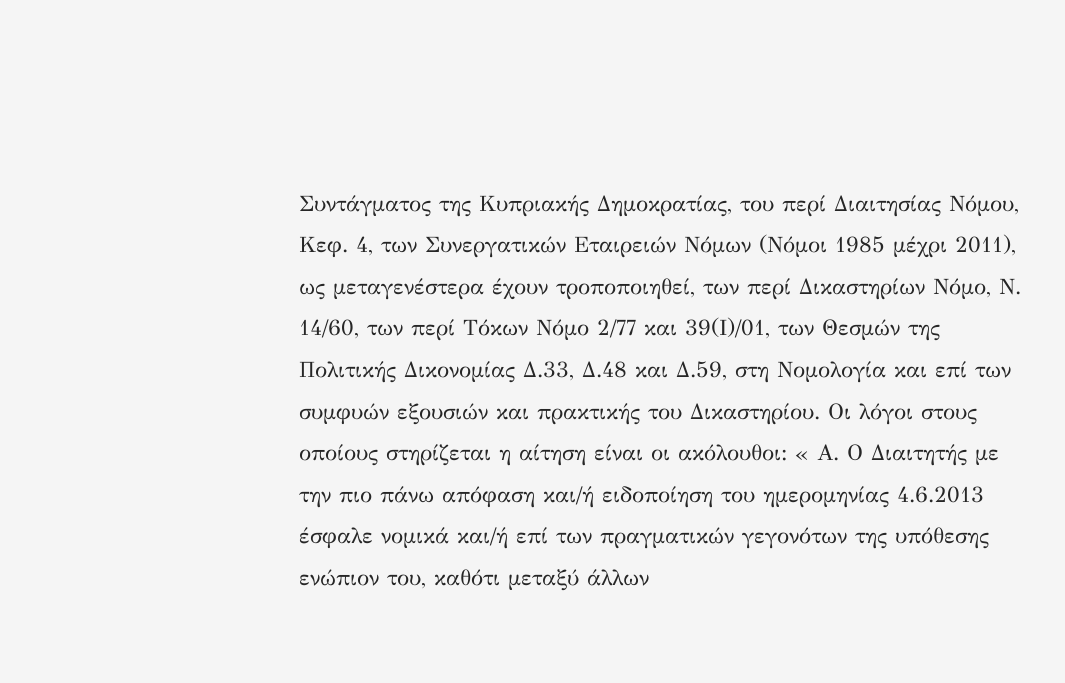Συντάγματος της Κυπριακής Δημοκρατίας, του περί Διαιτησίας Νόμου, Κεφ. 4, των Συνεργατικών Εταιρειών Νόμων (Νόμοι 1985 μέχρι 2011), ως μεταγενέστερα έχουν τροποποιηθεί, των περί Δικαστηρίων Νόμο, Ν. 14/60, των περί Τόκων Νόμο 2/77 και 39(Ι)/01, των Θεσμών της Πολιτικής Δικονομίας Δ.33, Δ.48 και Δ.59, στη Νομολογία και επί των συμφυών εξουσιών και πρακτικής του Δικαστηρίου. Οι λόγοι στους οποίους στηρίζεται η αίτηση είναι οι ακόλουθοι: « Α. Ο Διαιτητής με την πιο πάνω απόφαση και/ή ειδοποίηση του ημερομηνίας 4.6.2013 έσφαλε νομικά και/ή επί των πραγματικών γεγονότων της υπόθεσης ενώπιον του, καθότι μεταξύ άλλων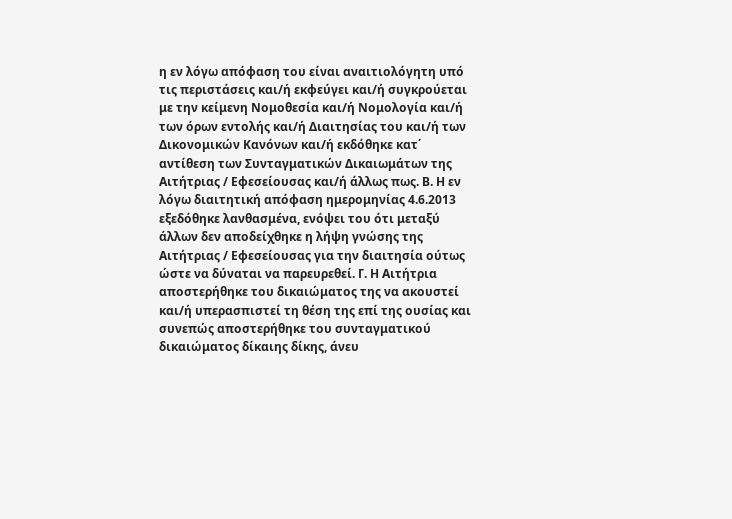η εν λόγω απόφαση του είναι αναιτιολόγητη υπό τις περιστάσεις και/ή εκφεύγει και/ή συγκρούεται με την κείμενη Νομοθεσία και/ή Νομολογία και/ή των όρων εντολής και/ή Διαιτησίας του και/ή των Δικονομικών Κανόνων και/ή εκδόθηκε κατ΄ αντίθεση των Συνταγματικών Δικαιωμάτων της Αιτήτριας / Εφεσείουσας και/ή άλλως πως. Β. Η εν λόγω διαιτητική απόφαση ημερομηνίας 4.6.2013 εξεδόθηκε λανθασμένα, ενόψει του ότι μεταξύ άλλων δεν αποδείχθηκε η λήψη γνώσης της Αιτήτριας / Εφεσείουσας για την διαιτησία ούτως ώστε να δύναται να παρευρεθεί. Γ. Η Αιτήτρια αποστερήθηκε του δικαιώματος της να ακουστεί και/ή υπερασπιστεί τη θέση της επί της ουσίας και συνεπώς αποστερήθηκε του συνταγματικού δικαιώματος δίκαιης δίκης, άνευ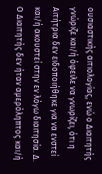ουσιαστικής αιτιολογίας, ενώ ο Διαιτητής γνώριζε και/ή όφειλε να γνωρίζει, ότι η Αιτήτρια δεν ειδοποιήθηκε για να ενστεί και/ή ακουστεί στην εν λόγω διαιτησία. Δ. Ο Διαιτητής δεν ήταν αμερόληπτος και/ή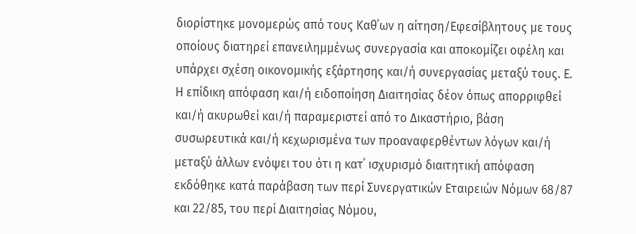διορίστηκε μονομερώς από τους Καθ΄ων η αίτηση/Εφεσίβλητους με τους οποίους διατηρεί επανειλημμένως συνεργασία και αποκομίζει οφέλη και υπάρχει σχέση οικονομικής εξάρτησης και/ή συνεργασίας μεταξύ τους. Ε. Η επίδικη απόφαση και/ή ειδοποίηση Διαιτησίας δέον όπως απορριφθεί και/ή ακυρωθεί και/ή παραμεριστεί από το Δικαστήριο, βάση συσωρευτικά και/ή κεχωρισμένα των προαναφερθέντων λόγων και/ή μεταξύ άλλων ενόψει του ότι η κατ΄ ισχυρισμό διαιτητική απόφαση εκδόθηκε κατά παράβαση των περί Συνεργατικών Εταιρειών Νόμων 68/87 και 22/85, του περί Διαιτησίας Νόμου,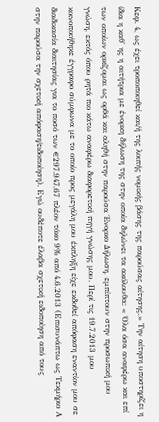Κεφ. 4, ως έχει τροποποιηθεί και/ή της λοιπής νομικής βάσης της παρούσας αίτησης.» Την αίτηση υποστηρίζει η ίδια η καθ' ης η αιτήτρια με ένορκη δήλωση της στην οποία δηλώνει τα ακόλουθα: « Όλα όσα αναφέρω και επί των οποίων ορκίζομαι ως ορθά και αληθή στην παρούσα Ένορκο Δήλωση, εμπίπτουν στην προσωπική μου γνώση, εκτός όπου ρητά πιο κάτω αναφέρω διαφορετική πηγή γνώσης μου. Περί τις 19.7.2013 μου κοινοποιήθηκε έγγραφο σύμφωνα με το οποίο προς μεγάλη μου έκπληξη είχε εκδοθεί απόφαση εναντίον μου σε διαδικασία διαιτησίας για το ποσό των €297.947,67 πλέον τόκο 9% από 4.6.2013 (Επισυνάπτω ως Τεκμήριο Α στην παρούσα την σχετική απόφαση/ειδοποίηση). Εγώ ουδέποτε έλαβα σχετική ειδοποίηση από τους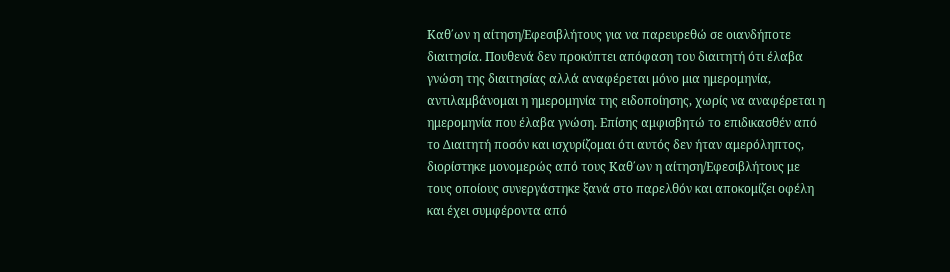Καθ΄ων η αίτηση/Εφεσιβλήτους για να παρευρεθώ σε οιανδήποτε διαιτησία. Πουθενά δεν προκύπτει απόφαση του διαιτητή ότι έλαβα γνώση της διαιτησίας αλλά αναφέρεται μόνο μια ημερομηνία, αντιλαμβάνομαι η ημερομηνία της ειδοποίησης, χωρίς να αναφέρεται η ημερομηνία που έλαβα γνώση. Επίσης αμφισβητώ το επιδικασθέν από το Διαιτητή ποσόν και ισχυρίζομαι ότι αυτός δεν ήταν αμερόληπτος, διορίστηκε μονομερώς από τους Καθ΄ων η αίτηση/Εφεσιβλήτους με τους οποίους συνεργάστηκε ξανά στο παρελθόν και αποκομίζει οφέλη και έχει συμφέροντα από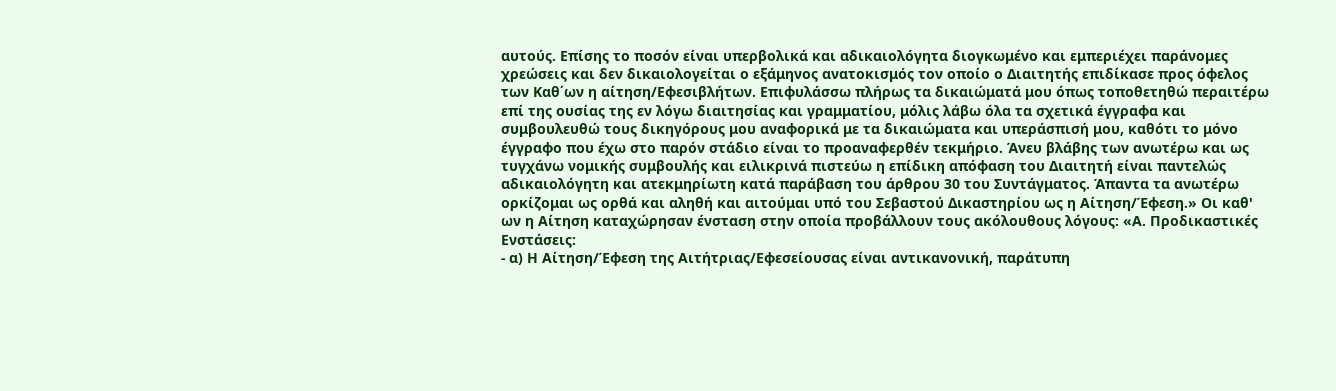αυτούς. Επίσης το ποσόν είναι υπερβολικά και αδικαιολόγητα διογκωμένο και εμπεριέχει παράνομες χρεώσεις και δεν δικαιολογείται ο εξάμηνος ανατοκισμός τον οποίο ο Διαιτητής επιδίκασε προς όφελος των Καθ΄ων η αίτηση/Εφεσιβλήτων. Επιφυλάσσω πλήρως τα δικαιώματά μου όπως τοποθετηθώ περαιτέρω επί της ουσίας της εν λόγω διαιτησίας και γραμματίου, μόλις λάβω όλα τα σχετικά έγγραφα και συμβουλευθώ τους δικηγόρους μου αναφορικά με τα δικαιώματα και υπεράσπισή μου, καθότι το μόνο έγγραφο που έχω στο παρόν στάδιο είναι το προαναφερθέν τεκμήριο. Άνευ βλάβης των ανωτέρω και ως τυγχάνω νομικής συμβουλής και ειλικρινά πιστεύω η επίδικη απόφαση του Διαιτητή είναι παντελώς αδικαιολόγητη και ατεκμηρίωτη κατά παράβαση του άρθρου 30 του Συντάγματος. Άπαντα τα ανωτέρω ορκίζομαι ως ορθά και αληθή και αιτούμαι υπό του Σεβαστού Δικαστηρίου ως η Αίτηση/Έφεση.» Οι καθ' ων η Αίτηση καταχώρησαν ένσταση στην οποία προβάλλουν τους ακόλουθους λόγους: «Α. Προδικαστικές Ενστάσεις:
- α) Η Αίτηση/Έφεση της Αιτήτριας/Εφεσείουσας είναι αντικανονική, παράτυπη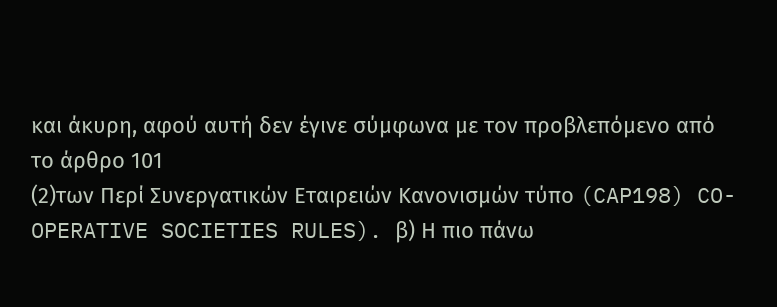και άκυρη, αφού αυτή δεν έγινε σύμφωνα με τον προβλεπόμενο από το άρθρο 101
(2)των Περί Συνεργατικών Εταιρειών Κανονισμών τύπο (CAP198) CO-OPERATIVE SOCIETIES RULES). β) Η πιο πάνω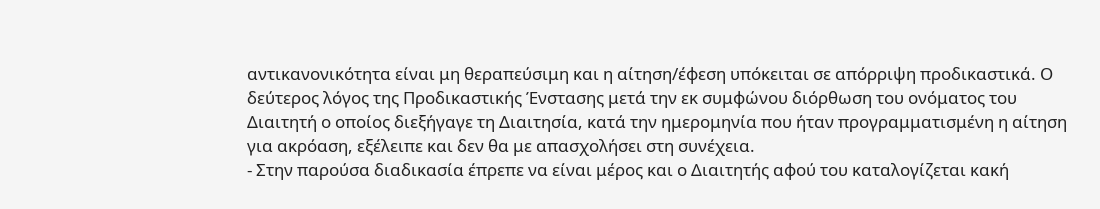αντικανονικότητα είναι μη θεραπεύσιμη και η αίτηση/έφεση υπόκειται σε απόρριψη προδικαστικά. Ο δεύτερος λόγος της Προδικαστικής Ένστασης μετά την εκ συμφώνου διόρθωση του ονόματος του Διαιτητή ο οποίος διεξήγαγε τη Διαιτησία, κατά την ημερομηνία που ήταν προγραμματισμένη η αίτηση για ακρόαση, εξέλειπε και δεν θα με απασχολήσει στη συνέχεια.
- Στην παρούσα διαδικασία έπρεπε να είναι μέρος και ο Διαιτητής αφού του καταλογίζεται κακή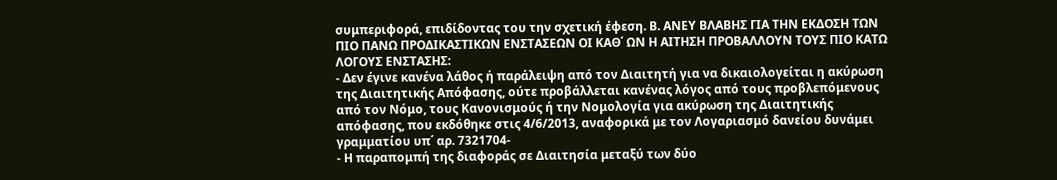συμπεριφορά, επιδίδοντας του την σχετική έφεση. Β. ΑΝΕΥ ΒΛΑΒΗΣ ΓΙΑ ΤΗΝ ΕΚΔΟΣΗ ΤΩΝ ΠΙΟ ΠΑΝΩ ΠΡΟΔΙΚΑΣΤΙΚΩΝ ΕΝΣΤΑΣΕΩΝ ΟΙ ΚΑΘ΄ ΩΝ Η ΑΙΤΗΣΗ ΠΡΟΒΑΛΛΟΥΝ ΤΟΥΣ ΠΙΟ ΚΑΤΩ ΛΟΓΟΥΣ ΕΝΣΤΑΣΗΣ:
- Δεν έγινε κανένα λάθος ή παράλειψη από τον Διαιτητή για να δικαιολογείται η ακύρωση της Διαιτητικής Απόφασης, ούτε προβάλλεται κανένας λόγος από τους προβλεπόμενους από τον Νόμο, τους Κανονισμούς ή την Νομολογία για ακύρωση της Διαιτητικής απόφασης, που εκδόθηκε στις 4/6/2013, αναφορικά με τον Λογαριασμό δανείου δυνάμει γραμματίου υπ΄ αρ. 7321704-
- Η παραπομπή της διαφοράς σε Διαιτησία μεταξύ των δύο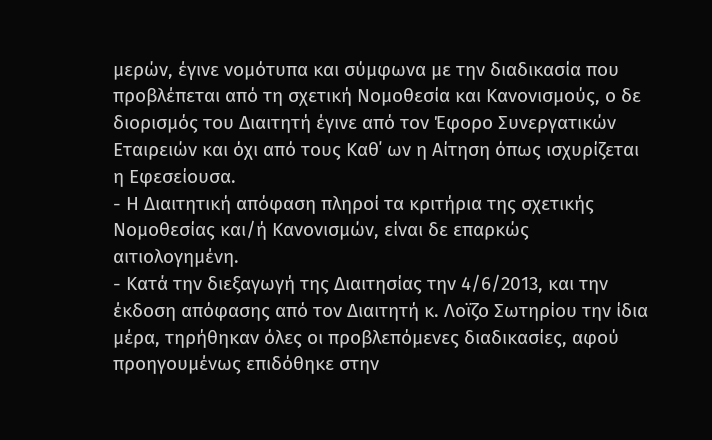μερών, έγινε νομότυπα και σύμφωνα με την διαδικασία που προβλέπεται από τη σχετική Νομοθεσία και Κανονισμούς, ο δε διορισμός του Διαιτητή έγινε από τον Έφορο Συνεργατικών Εταιρειών και όχι από τους Καθ΄ ων η Αίτηση όπως ισχυρίζεται η Εφεσείουσα.
- Η Διαιτητική απόφαση πληροί τα κριτήρια της σχετικής Νομοθεσίας και/ή Κανονισμών, είναι δε επαρκώς αιτιολογημένη.
- Κατά την διεξαγωγή της Διαιτησίας την 4/6/2013, και την έκδοση απόφασης από τον Διαιτητή κ. Λοϊζο Σωτηρίου την ίδια μέρα, τηρήθηκαν όλες οι προβλεπόμενες διαδικασίες, αφού προηγουμένως επιδόθηκε στην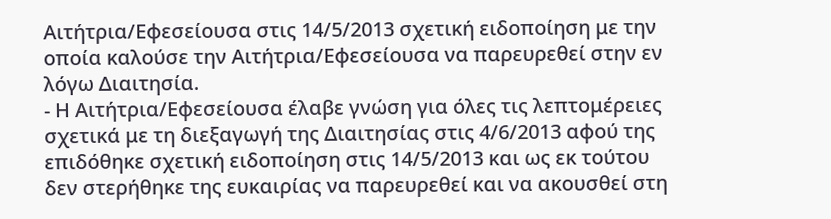Αιτήτρια/Εφεσείουσα στις 14/5/2013 σχετική ειδοποίηση με την οποία καλούσε την Αιτήτρια/Εφεσείουσα να παρευρεθεί στην εν λόγω Διαιτησία.
- Η Αιτήτρια/Εφεσείουσα έλαβε γνώση για όλες τις λεπτομέρειες σχετικά με τη διεξαγωγή της Διαιτησίας στις 4/6/2013 αφού της επιδόθηκε σχετική ειδοποίηση στις 14/5/2013 και ως εκ τούτου δεν στερήθηκε της ευκαιρίας να παρευρεθεί και να ακουσθεί στη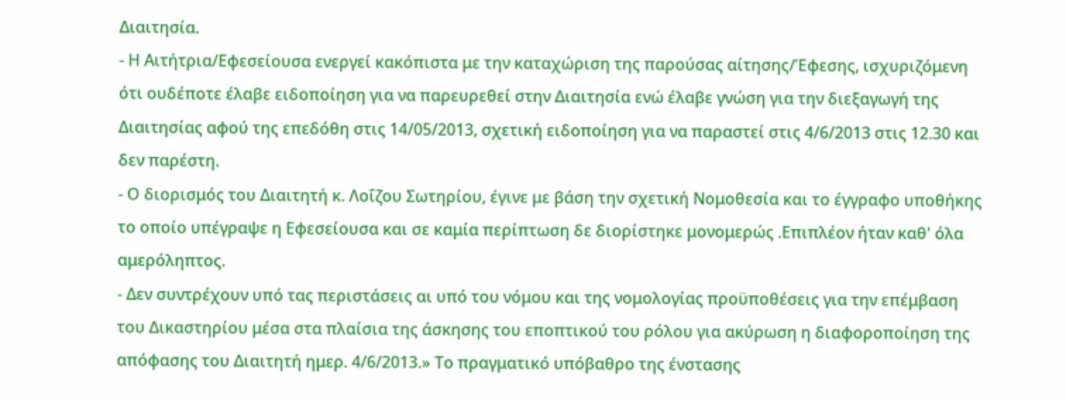Διαιτησία.
- Η Αιτήτρια/Εφεσείουσα ενεργεί κακόπιστα με την καταχώριση της παρούσας αίτησης/Έφεσης, ισχυριζόμενη ότι ουδέποτε έλαβε ειδοποίηση για να παρευρεθεί στην Διαιτησία ενώ έλαβε γνώση για την διεξαγωγή της Διαιτησίας αφού της επεδόθη στις 14/05/2013, σχετική ειδοποίηση για να παραστεί στις 4/6/2013 στις 12.30 και δεν παρέστη.
- Ο διορισμός του Διαιτητή κ. Λοΐζου Σωτηρίου, έγινε με βάση την σχετική Νομοθεσία και το έγγραφο υποθήκης το οποίο υπέγραψε η Εφεσείουσα και σε καμία περίπτωση δε διορίστηκε μονομερώς .Επιπλέον ήταν καθ' όλα αμερόληπτος.
- Δεν συντρέχουν υπό τας περιστάσεις αι υπό του νόμου και της νομολογίας προϋποθέσεις για την επέμβαση του Δικαστηρίου μέσα στα πλαίσια της άσκησης του εποπτικού του ρόλου για ακύρωση η διαφοροποίηση της απόφασης του Διαιτητή ημερ. 4/6/2013.» Το πραγματικό υπόβαθρο της ένστασης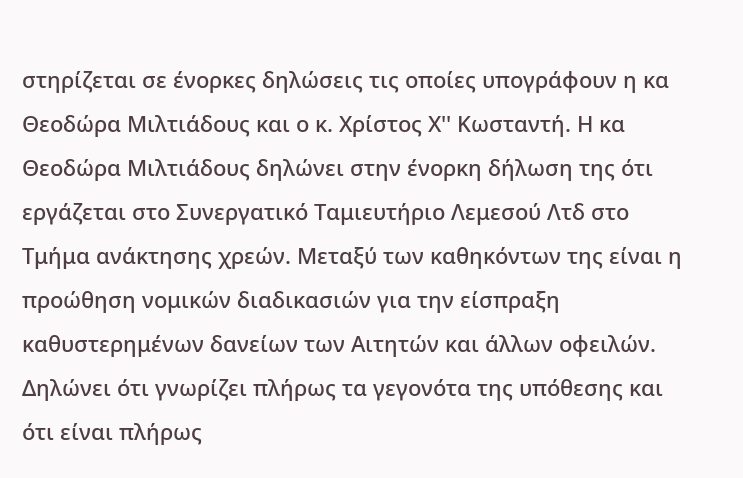στηρίζεται σε ένορκες δηλώσεις τις οποίες υπογράφουν η κα Θεοδώρα Μιλτιάδους και ο κ. Χρίστος Χ'' Κωσταντή. Η κα Θεοδώρα Μιλτιάδους δηλώνει στην ένορκη δήλωση της ότι εργάζεται στο Συνεργατικό Ταμιευτήριο Λεμεσού Λτδ στο Τμήμα ανάκτησης χρεών. Μεταξύ των καθηκόντων της είναι η προώθηση νομικών διαδικασιών για την είσπραξη καθυστερημένων δανείων των Αιτητών και άλλων οφειλών. Δηλώνει ότι γνωρίζει πλήρως τα γεγονότα της υπόθεσης και ότι είναι πλήρως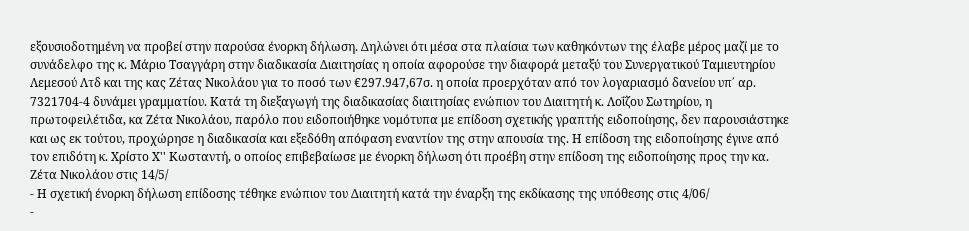εξουσιοδοτημένη να προβεί στην παρούσα ένορκη δήλωση. Δηλώνει ότι μέσα στα πλαίσια των καθηκόντων της έλαβε μέρος μαζί με το συνάδελφο της κ. Μάριο Τσαγγάρη στην διαδικασία Διαιτησίας η οποία αφορούσε την διαφορά μεταξύ του Συνεργατικού Ταμιευτηρίου Λεμεσού Λτδ και της κας Ζέτας Νικολάου για το ποσό των €297.947,67σ. η οποία προερχόταν από τον λογαριασμό δανείου υπ΄ αρ. 7321704-4 δυνάμει γραμματίου. Κατά τη διεξαγωγή της διαδικασίας διαιτησίας ενώπιον του Διαιτητή κ. Λοΐζου Σωτηρίου, η πρωτοφειλέτιδα, κα Ζέτα Νικολάου, παρόλο που ειδοποιήθηκε νομότυπα με επίδοση σχετικής γραπτής ειδοποίησης, δεν παρουσιάστηκε και ως εκ τούτου, προχώρησε η διαδικασία και εξεδόθη απόφαση εναντίον της στην απουσία της. Η επίδοση της ειδοποίησης έγινε από τον επιδότη κ. Χρίστο Χ'' Κωσταντή, ο οποίος επιβεβαίωσε με ένορκη δήλωση ότι προέβη στην επίδοση της ειδοποίησης προς την κα. Ζέτα Νικολάου στις 14/5/
- Η σχετική ένορκη δήλωση επίδοσης τέθηκε ενώπιον του Διαιτητή κατά την έναρξη της εκδίκασης της υπόθεσης στις 4/06/
-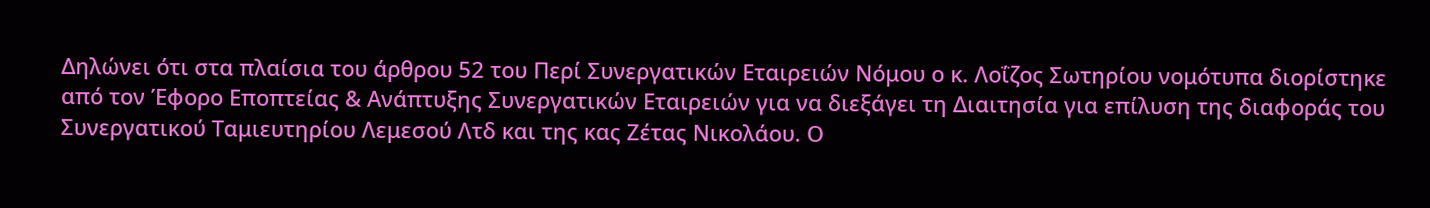Δηλώνει ότι στα πλαίσια του άρθρου 52 του Περί Συνεργατικών Εταιρειών Νόμου ο κ. Λοΐζος Σωτηρίου νομότυπα διορίστηκε από τον Έφορο Εποπτείας & Ανάπτυξης Συνεργατικών Εταιρειών για να διεξάγει τη Διαιτησία για επίλυση της διαφοράς του Συνεργατικού Ταμιευτηρίου Λεμεσού Λτδ και της κας Ζέτας Νικολάου. Ο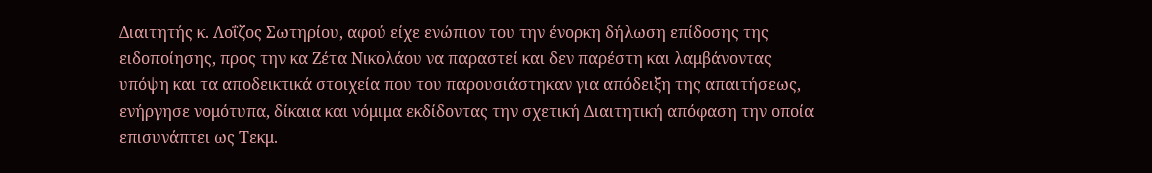Διαιτητής κ. Λοΐζος Σωτηρίου, αφού είχε ενώπιον του την ένορκη δήλωση επίδοσης της ειδοποίησης, προς την κα Ζέτα Νικολάου να παραστεί και δεν παρέστη και λαμβάνοντας υπόψη και τα αποδεικτικά στοιχεία που του παρουσιάστηκαν για απόδειξη της απαιτήσεως, ενήργησε νομότυπα, δίκαια και νόμιμα εκδίδοντας την σχετική Διαιτητική απόφαση την οποία επισυνάπτει ως Τεκμ.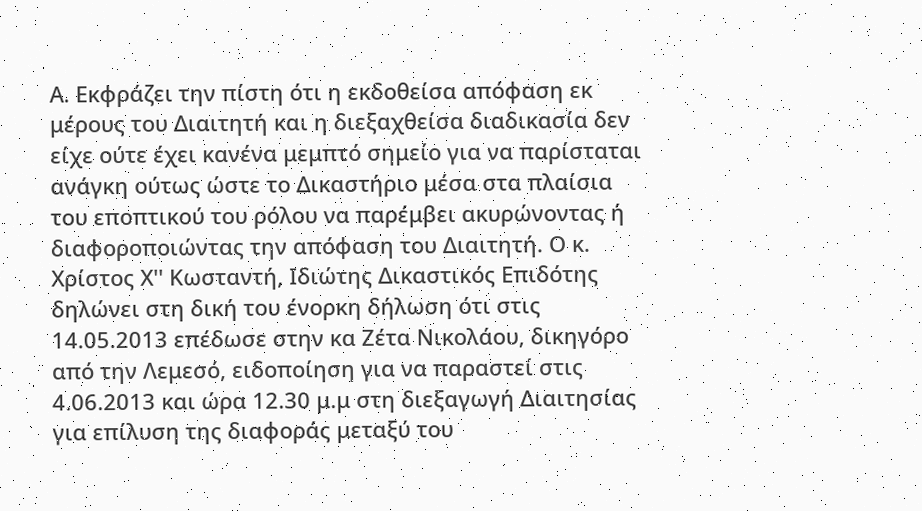Α. Εκφράζει την πίστη ότι η εκδοθείσα απόφαση εκ μέρους του Διαιτητή και η διεξαχθείσα διαδικασία δεν είχε ούτε έχει κανένα μεμπτό σημείο για να παρίσταται ανάγκη ούτως ώστε το Δικαστήριο μέσα στα πλαίσια του εποπτικού του ρόλου να παρέμβει ακυρώνοντας ή διαφοροποιώντας την απόφαση του Διαιτητή. Ο κ. Χρίστος Χ'' Κωσταντή, Ιδιώτης Δικαστικός Επιδότης δηλώνει στη δική του ένορκη δήλωση ότι στις 14.05.2013 επέδωσε στην κα Ζέτα Νικολάου, δικηγόρο από την Λεμεσό, ειδοποίηση για να παραστεί στις 4.06.2013 και ώρα 12.30 μ.μ στη διεξαγωγή Διαιτησίας για επίλυση της διαφοράς μεταξύ του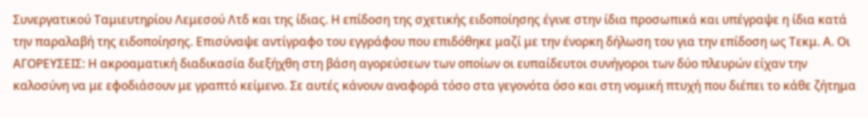Συνεργατικού Ταμιευτηρίου Λεμεσού Λτδ και της ίδιας. Η επίδοση της σχετικής ειδοποίησης έγινε στην ίδια προσωπικά και υπέγραψε η ίδια κατά την παραλαβή της ειδοποίησης. Επισύναψε αντίγραφο του εγγράφου που επιδόθηκε μαζί με την ένορκη δήλωση του για την επίδοση ως Τεκμ. Α. Οι ΑΓΟΡΕΥΣΕΙΣ: Η ακροαματική διαδικασία διεξήχθη στη βάση αγορεύσεων των οποίων οι ευπαίδευτοι συνήγοροι των δύο πλευρών είχαν την καλοσύνη να με εφοδιάσουν με γραπτό κείμενο. Σε αυτές κάνουν αναφορά τόσο στα γεγονότα όσο και στη νομική πτυχή που διέπει το κάθε ζήτημα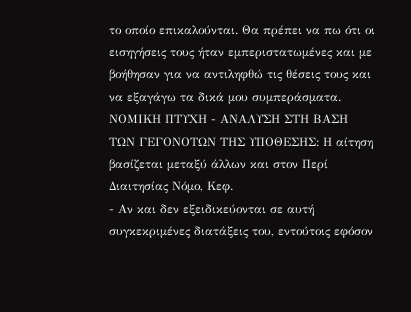το οποίο επικαλούνται. Θα πρέπει να πω ότι οι εισηγήσεις τους ήταν εμπεριστατωμένες και με βοήθησαν για να αντιληφθώ τις θέσεις τους και να εξαγάγω τα δικά μου συμπεράσματα. ΝΟΜΙΚΗ ΠΤΥΧΗ - ΑΝΑΛΥΣΗ ΣΤΗ ΒΑΣΗ ΤΩΝ ΓΕΓΟΝΟΤΩΝ ΤΗΣ ΥΠΟΘΕΣΗΣ: Η αίτηση βασίζεται μεταξύ άλλων και στον Περί Διαιτησίας Νόμο, Κεφ.
- Αν και δεν εξειδικεύονται σε αυτή συγκεκριμένες διατάξεις του, εντούτοις εφόσον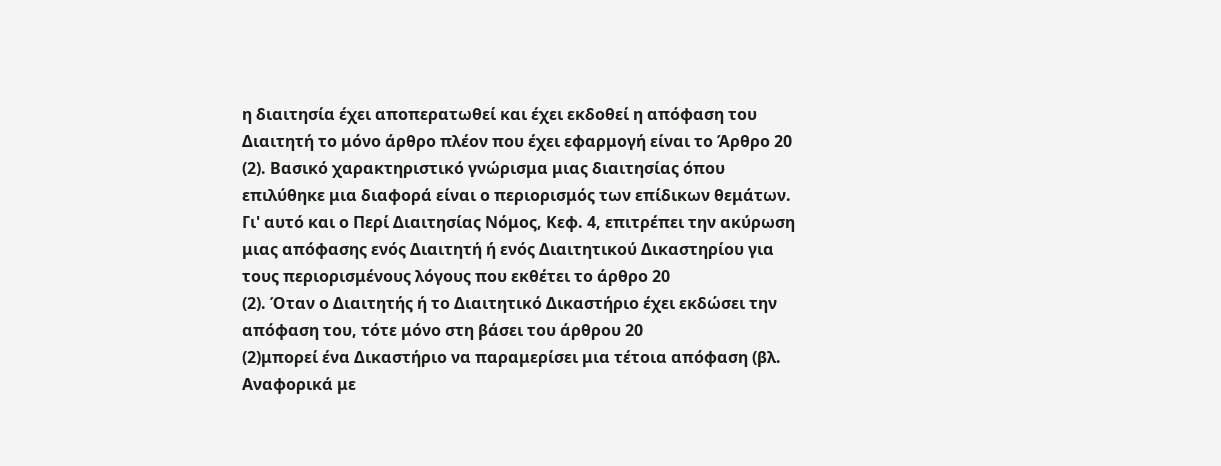η διαιτησία έχει αποπερατωθεί και έχει εκδοθεί η απόφαση του Διαιτητή το μόνο άρθρο πλέον που έχει εφαρμογή είναι το Άρθρο 20
(2). Βασικό χαρακτηριστικό γνώρισμα μιας διαιτησίας όπου επιλύθηκε μια διαφορά είναι ο περιορισμός των επίδικων θεμάτων. Γι' αυτό και ο Περί Διαιτησίας Νόμος, Κεφ. 4, επιτρέπει την ακύρωση μιας απόφασης ενός Διαιτητή ή ενός Διαιτητικού Δικαστηρίου για τους περιορισμένους λόγους που εκθέτει το άρθρο 20
(2). Όταν ο Διαιτητής ή το Διαιτητικό Δικαστήριο έχει εκδώσει την απόφαση του, τότε μόνο στη βάσει του άρθρου 20
(2)μπορεί ένα Δικαστήριο να παραμερίσει μια τέτοια απόφαση (βλ. Αναφορικά με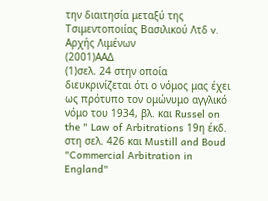την διαιτησία μεταξύ της Τσιμεντοποιίας Βασιλικού Λτδ v. Αρχής Λιμένων
(2001)ΑΑΔ
(1)σελ. 24 στην οποία διευκρινίζεται ότι ο νόμος μας έχει ως πρότυπο τον ομώνυμο αγγλικό νόμο του 1934, βλ. και Russel on the " Law of Arbitrations 19η έκδ. στη σελ. 426 και Mustill and Boud "Commercial Arbitration in England"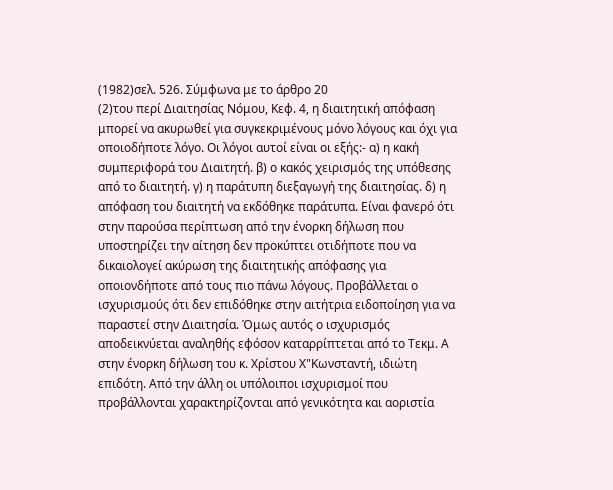(1982)σελ. 526. Σύμφωνα με το άρθρο 20
(2)του περί Διαιτησίας Νόμου, Κεφ. 4, η διαιτητική απόφαση μπορεί να ακυρωθεί για συγκεκριμένους μόνο λόγους και όχι για οποιοδήποτε λόγο. Οι λόγοι αυτοί είναι οι εξής:- α) η κακή συμπεριφορά του Διαιτητή. β) ο κακός χειρισμός της υπόθεσης από το διαιτητή. γ) η παράτυπη διεξαγωγή της διαιτησίας. δ) η απόφαση του διαιτητή να εκδόθηκε παράτυπα. Είναι φανερό ότι στην παρούσα περίπτωση από την ένορκη δήλωση που υποστηρίζει την αίτηση δεν προκύπτει οτιδήποτε που να δικαιολογεί ακύρωση της διαιτητικής απόφασης για οποιονδήποτε από τους πιο πάνω λόγους. Προβάλλεται ο ισχυρισμούς ότι δεν επιδόθηκε στην αιτήτρια ειδοποίηση για να παραστεί στην Διαιτησία. Όμως αυτός ο ισχυρισμός αποδεικνύεται αναληθής εφόσον καταρρίπτεται από το Τεκμ. Α στην ένορκη δήλωση του κ. Χρίστου Χ"Κωνσταντή, ιδιώτη επιδότη. Από την άλλη οι υπόλοιποι ισχυρισμοί που προβάλλονται χαρακτηρίζονται από γενικότητα και αοριστία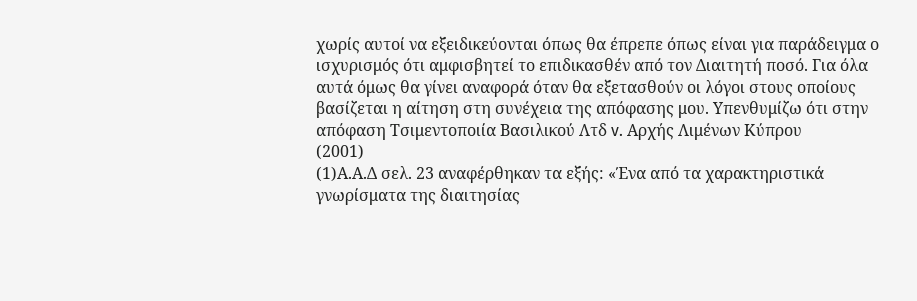χωρίς αυτοί να εξειδικεύονται όπως θα έπρεπε όπως είναι για παράδειγμα ο ισχυρισμός ότι αμφισβητεί το επιδικασθέν από τον Διαιτητή ποσό. Για όλα αυτά όμως θα γίνει αναφορά όταν θα εξετασθούν οι λόγοι στους οποίους βασίζεται η αίτηση στη συνέχεια της απόφασης μου. Υπενθυμίζω ότι στην απόφαση Τσιμεντοποιία Βασιλικού Λτδ v. Αρχής Λιμένων Κύπρου
(2001)
(1)Α.Α.Δ σελ. 23 αναφέρθηκαν τα εξής: «Ένα από τα χαρακτηριστικά γνωρίσματα της διαιτησίας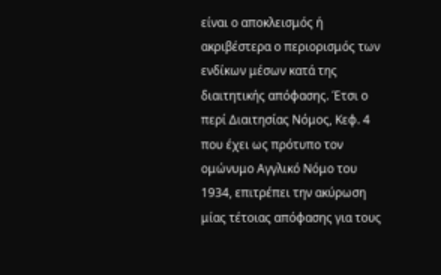είναι ο αποκλεισμός ή ακριβέστερα ο περιορισμός των ενδίκων μέσων κατά της διαιτητικής απόφασης. Έτσι ο περί Διαιτησίας Νόμος, Κεφ. 4 που έχει ως πρότυπο τον ομώνυμο Αγγλικό Νόμο του 1934, επιτρέπει την ακύρωση μίας τέτοιας απόφασης για τους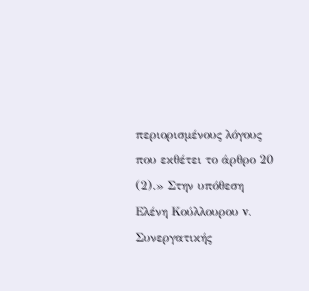περιορισμένους λόγους που εκθέτει το άρθρο 20
(2).» Στην υπόθεση Ελένη Κούλλουρου v. Συνεργατικής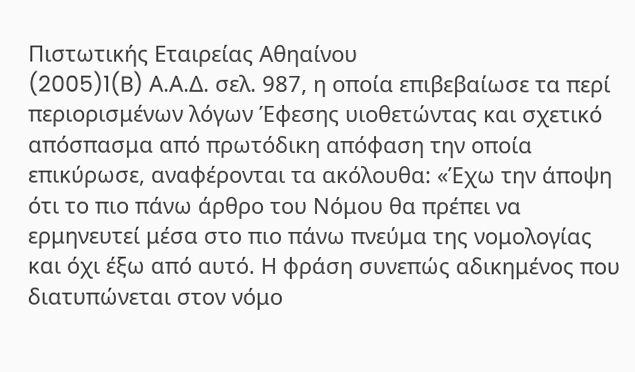Πιστωτικής Εταιρείας Αθηαίνου
(2005)1(B) Α.Α.Δ. σελ. 987, η οποία επιβεβαίωσε τα περί περιορισμένων λόγων Έφεσης υιοθετώντας και σχετικό απόσπασμα από πρωτόδικη απόφαση την οποία επικύρωσε, αναφέρονται τα ακόλουθα: «Έχω την άποψη ότι το πιο πάνω άρθρο του Νόμου θα πρέπει να ερμηνευτεί μέσα στο πιο πάνω πνεύμα της νομολογίας και όχι έξω από αυτό. Η φράση συνεπώς αδικημένος που διατυπώνεται στον νόμο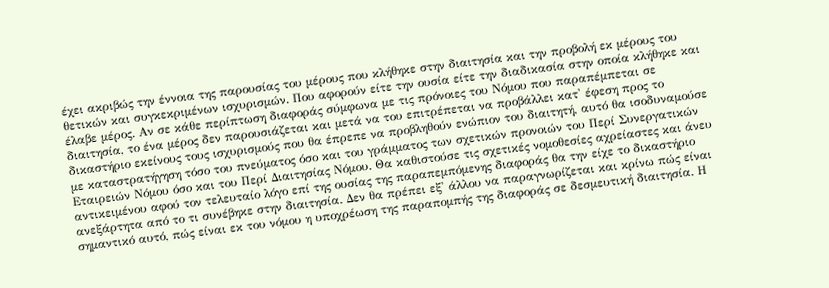έχει ακριβώς την έννοια της παρουσίας του μέρους που κλήθηκε στην διαιτησία και την προβολή εκ μέρους του θετικών και συγκεκριμένων ισχυρισμών. Που αφορούν είτε την ουσία είτε την διαδικασία στην οποία κλήθηκε και έλαβε μέρος. Αν σε κάθε περίπτωση διαφοράς σύμφωνα με τις πρόνοιες του Νόμου που παραπέμπεται σε διαιτησία, το ένα μέρος δεν παρουσιάζεται και μετά να του επιτρέπεται να προβάλλει κατ' έφεση προς το δικαστήριο εκείνους τους ισχυρισμούς που θα έπρεπε να προβληθούν ενώπιον του διαιτητή, αυτό θα ισοδυναμούσε με καταστρατήγηση τόσο του πνεύματος όσο και του γράμματος των σχετικών προνοιών του Περί Συνεργατικών Εταιρειών Νόμου όσο και του Περί Διαιτησίας Νόμου. Θα καθιστούσε τις σχετικές νομοθεσίες αχρείαστες και άνευ αντικειμένου αφού τον τελευταίο λόγο επί της ουσίας της παραπεμπόμενης διαφοράς θα την είχε το δικαστήριο ανεξάρτητα από το τι συνέβηκε στην διαιτησία. Δεν θα πρέπει εξ' άλλου να παραγνωρίζεται και κρίνω πώς είναι σημαντικό αυτό, πώς είναι εκ του νόμου η υποχρέωση της παραπομπής της διαφοράς σε δεσμευτική διαιτησία. Η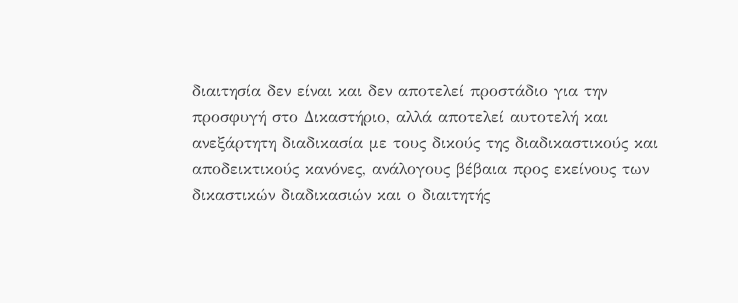διαιτησία δεν είναι και δεν αποτελεί προστάδιο για την προσφυγή στο Δικαστήριο, αλλά αποτελεί αυτοτελή και ανεξάρτητη διαδικασία με τους δικούς της διαδικαστικούς και αποδεικτικούς κανόνες, ανάλογους βέβαια προς εκείνους των δικαστικών διαδικασιών και ο διαιτητής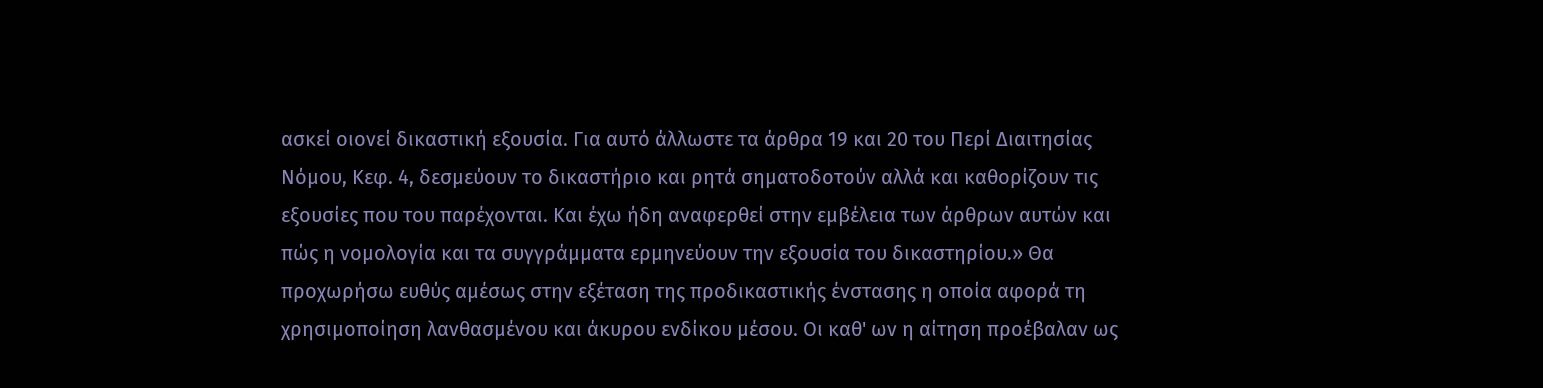ασκεί οιονεί δικαστική εξουσία. Για αυτό άλλωστε τα άρθρα 19 και 20 του Περί Διαιτησίας Νόμου, Κεφ. 4, δεσμεύουν το δικαστήριο και ρητά σηματοδοτούν αλλά και καθορίζουν τις εξουσίες που του παρέχονται. Και έχω ήδη αναφερθεί στην εμβέλεια των άρθρων αυτών και πώς η νομολογία και τα συγγράμματα ερμηνεύουν την εξουσία του δικαστηρίου.» Θα προχωρήσω ευθύς αμέσως στην εξέταση της προδικαστικής ένστασης η οποία αφορά τη χρησιμοποίηση λανθασμένου και άκυρου ενδίκου μέσου. Οι καθ' ων η αίτηση προέβαλαν ως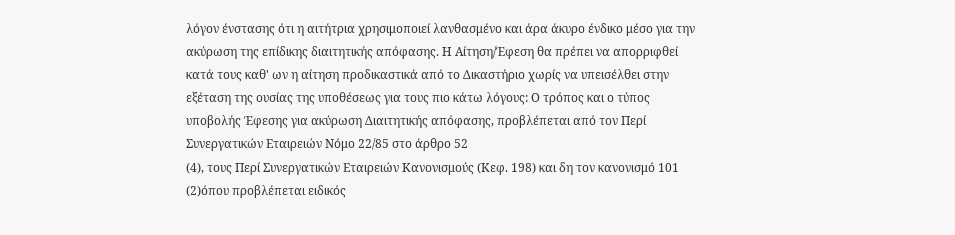λόγον ένστασης ότι η αιτήτρια χρησιμοποιεί λανθασμένο και άρα άκυρο ένδικο μέσο για την ακύρωση της επίδικης διαιτητικής απόφασης. Η Αίτηση/Έφεση θα πρέπει να απορριφθεί κατά τους καθ' ων η αίτηση προδικαστικά από το Δικαστήριο χωρίς να υπεισέλθει στην εξέταση της ουσίας της υποθέσεως για τους πιο κάτω λόγους: Ο τρόπος και ο τύπος υποβολής Έφεσης για ακύρωση Διαιτητικής απόφασης, προβλέπεται από τον Περί Συνεργατικών Εταιρειών Νόμο 22/85 στο άρθρο 52
(4), τους Περί Συνεργατικών Εταιρειών Κανονισμούς (Κεφ. 198) και δη τον κανονισμό 101
(2)όπου προβλέπεται ειδικός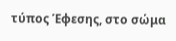τύπος Έφεσης, στο σώμα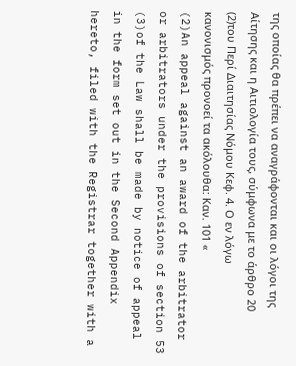της οποίας θα πρέπει να αναγράφονται και οι λόγοι της Αίτησης και η Αιτιολογία τους, σύμφωνα με το άρθρο 20
(2)του Περί Διαιτησίας Νόμου Κεφ. 4. Ο εν λόγω κανονισμός προνοεί τα ακόλουθα: Καν. 101 «
(2)An appeal against an award of the arbitrator or arbitrators under the provisions of section 53
(3)of the Law shall be made by notice of appeal in the form set out in the Second Appendix hereto, filed with the Registrar together with a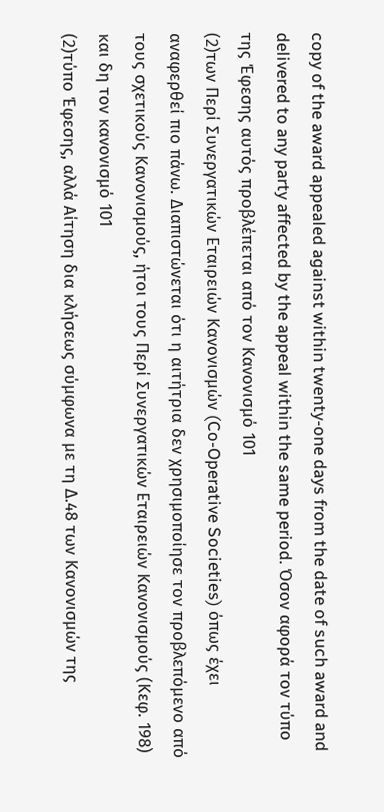copy of the award appealed against within twenty-one days from the date of such award and delivered to any party affected by the appeal within the same period. Όσον αφορά τον τύπο της Έφεσης αυτός προβλέπεται από τον Κανονισμό 101
(2)των Περί Συνεργατικών Εταιρειών Κανονισμών (Co-Operative Societies) όπως έχει αναφερθεί πιο πάνω. Διαπιστώνεται ότι η αιτήτρια δεν χρησιμοποίησε τον προβλεπόμενο από τους σχετικούς Κανονισμούς, ήτοι τους Περί Συνεργατικών Εταιρειών Κανονισμούς (Κεφ. 198) και δη τον κανονισμό 101
(2)τύπο Έφεσης, αλλά Αίτηση δια κλήσεως σύμφωνα με τη Δ.48 των Κανονισμών της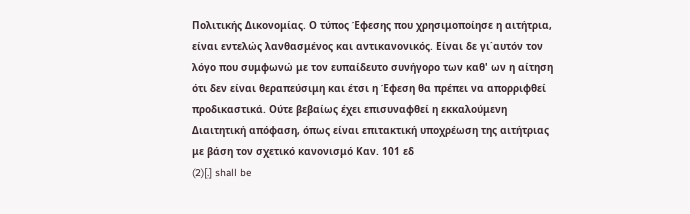Πολιτικής Δικονομίας. Ο τύπος Έφεσης που χρησιμοποίησε η αιτήτρια, είναι εντελώς λανθασμένος και αντικανονικός. Είναι δε γι΄αυτόν τον λόγο που συμφωνώ με τον ευπαίδευτο συνήγορο των καθ' ων η αίτηση ότι δεν είναι θεραπεύσιμη και έτσι η Έφεση θα πρέπει να απορριφθεί προδικαστικά. Ούτε βεβαίως έχει επισυναφθεί η εκκαλούμενη Διαιτητική απόφαση, όπως είναι επιτακτική υποχρέωση της αιτήτριας με βάση τον σχετικό κανονισμό Καν. 101 εδ
(2)[.] shall be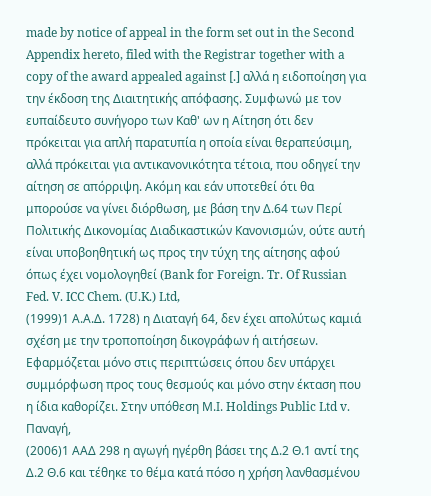made by notice of appeal in the form set out in the Second Appendix hereto, filed with the Registrar together with a copy of the award appealed against [.] αλλά η ειδοποίηση για την έκδοση της Διαιτητικής απόφασης. Συμφωνώ με τον ευπαίδευτο συνήγορο των Καθ' ων η Αίτηση ότι δεν πρόκειται για απλή παρατυπία η οποία είναι θεραπεύσιμη, αλλά πρόκειται για αντικανονικότητα τέτοια, που οδηγεί την αίτηση σε απόρριψη. Ακόμη και εάν υποτεθεί ότι θα μπορούσε να γίνει διόρθωση, με βάση την Δ.64 των Περί Πολιτικής Δικονομίας Διαδικαστικών Κανονισμών, ούτε αυτή είναι υποβοηθητική ως προς την τύχη της αίτησης αφού όπως έχει νομολογηθεί (Bank for Foreign. Tr. Of Russian Fed. V. ICC Chem. (U.K.) Ltd,
(1999)1 Α.Α.Δ. 1728) η Διαταγή 64, δεν έχει απολύτως καμιά σχέση με την τροποποίηση δικογράφων ή αιτήσεων. Εφαρμόζεται μόνο στις περιπτώσεις όπου δεν υπάρχει συμμόρφωση προς τους θεσμούς και μόνο στην έκταση που η ίδια καθορίζει. Στην υπόθεση Μ.Ι. Holdings Public Ltd v. Παναγή,
(2006)1 ΑΑΔ 298 η αγωγή ηγέρθη βάσει της Δ.2 Θ.1 αντί της Δ.2 Θ.6 και τέθηκε το θέμα κατά πόσο η χρήση λανθασμένου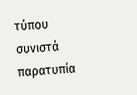τύπου συνιστά παρατυπία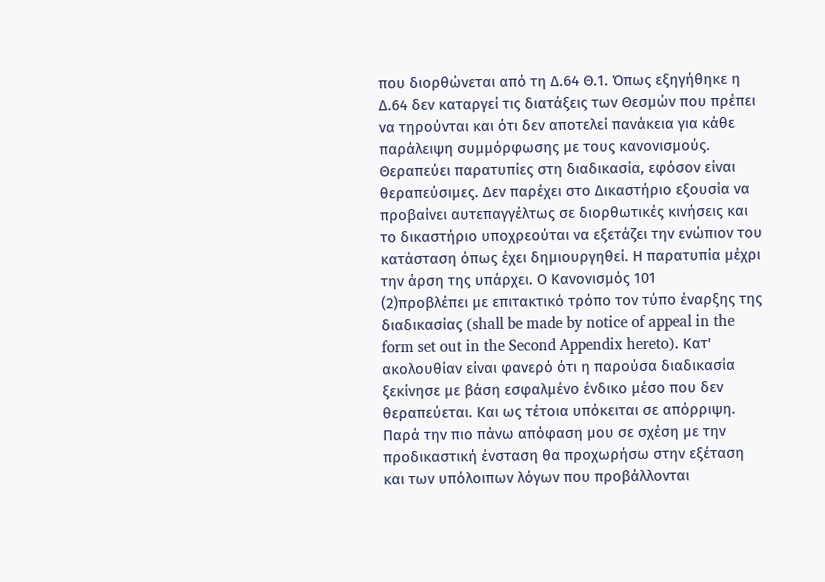που διορθώνεται από τη Δ.64 Θ.1. Όπως εξηγήθηκε η Δ.64 δεν καταργεί τις διατάξεις των Θεσμών που πρέπει να τηρούνται και ότι δεν αποτελεί πανάκεια για κάθε παράλειψη συμμόρφωσης με τους κανονισμούς. Θεραπεύει παρατυπίες στη διαδικασία, εφόσον είναι θεραπεύσιμες. Δεν παρέχει στο Δικαστήριο εξουσία να προβαίνει αυτεπαγγέλτως σε διορθωτικές κινήσεις και το δικαστήριο υποχρεούται να εξετάζει την ενώπιον του κατάσταση όπως έχει δημιουργηθεί. Η παρατυπία μέχρι την άρση της υπάρχει. Ο Κανονισμός 101
(2)προβλέπει με επιτακτικό τρόπο τον τύπο έναρξης της διαδικασίας (shall be made by notice of appeal in the form set out in the Second Appendix hereto). Κατ' ακολουθίαν είναι φανερό ότι η παρούσα διαδικασία ξεκίνησε με βάση εσφαλμένο ένδικο μέσο που δεν θεραπεύεται. Και ως τέτοια υπόκειται σε απόρριψη. Παρά την πιο πάνω απόφαση μου σε σχέση με την προδικαστική ένσταση θα προχωρήσω στην εξέταση και των υπόλοιπων λόγων που προβάλλονται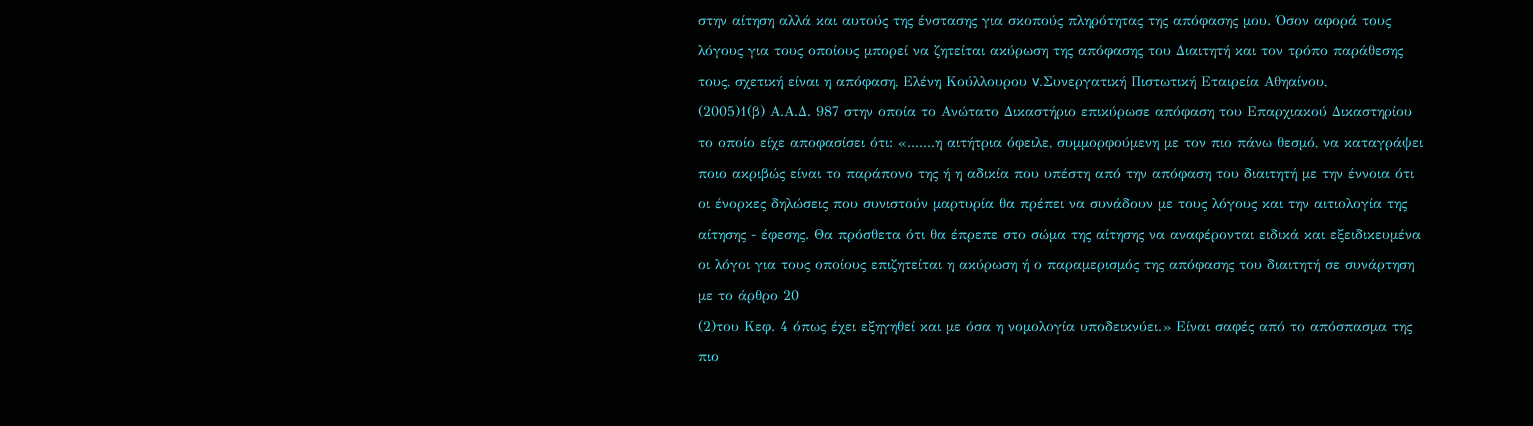στην αίτηση αλλά και αυτούς της ένστασης για σκοπούς πληρότητας της απόφασης μου. Όσον αφορά τους λόγους για τους οποίους μπορεί να ζητείται ακύρωση της απόφασης του Διαιτητή και τον τρόπο παράθεσης τους, σχετική είναι η απόφαση, Ελένη Κούλλουρου v.Συνεργατική Πιστωτική Εταιρεία Αθηαίνου,
(2005)1(β) Α.Α.Δ. 987 στην οποία το Ανώτατο Δικαστήριο επικύρωσε απόφαση του Επαρχιακού Δικαστηρίου το οποίο είχε αποφασίσει ότι: «.......η αιτήτρια όφειλε, συμμορφούμενη με τον πιο πάνω θεσμό, να καταγράψει ποιο ακριβώς είναι το παράπονο της ή η αδικία που υπέστη από την απόφαση του διαιτητή με την έννοια ότι οι ένορκες δηλώσεις που συνιστούν μαρτυρία θα πρέπει να συνάδουν με τους λόγους και την αιτιολογία της αίτησης - έφεσης. Θα πρόσθετα ότι θα έπρεπε στο σώμα της αίτησης να αναφέρονται ειδικά και εξειδικευμένα οι λόγοι για τους οποίους επιζητείται η ακύρωση ή ο παραμερισμός της απόφασης του διαιτητή σε συνάρτηση με το άρθρο 20
(2)του Κεφ. 4 όπως έχει εξηγηθεί και με όσα η νομολογία υποδεικνύει.» Είναι σαφές από το απόσπασμα της πιο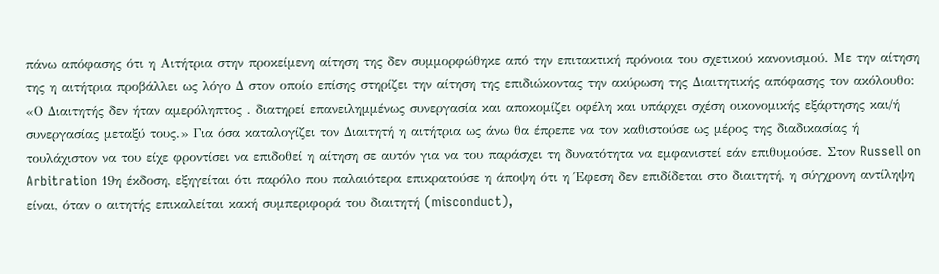πάνω απόφασης ότι η Αιτήτρια στην προκείμενη αίτηση της δεν συμμορφώθηκε από την επιτακτική πρόνοια του σχετικού κανονισμού. Με την αίτηση της η αιτήτρια προβάλλει ως λόγο Δ στον οποίο επίσης στηρίζει την αίτηση της επιδιώκοντας την ακύρωση της Διαιτητικής απόφασης τον ακόλουθο: «Ο Διαιτητής δεν ήταν αμερόληπτος . διατηρεί επανειλημμένως συνεργασία και αποκομίζει οφέλη και υπάρχει σχέση οικονομικής εξάρτησης και/ή συνεργασίας μεταξύ τους.» Για όσα καταλογίζει τον Διαιτητή η αιτήτρια ως άνω θα έπρεπε να τον καθιστούσε ως μέρος της διαδικασίας ή τουλάχιστον να του είχε φροντίσει να επιδοθεί η αίτηση σε αυτόν για να του παράσχει τη δυνατότητα να εμφανιστεί εάν επιθυμούσε. Στον Russell on Arbitration 19η έκδοση, εξηγείται ότι παρόλο που παλαιότερα επικρατούσε η άποψη ότι η Έφεση δεν επιδίδεται στο διαιτητή, η σύγχρονη αντίληψη είναι, όταν ο αιτητής επικαλείται κακή συμπεριφορά του διαιτητή (misconduct),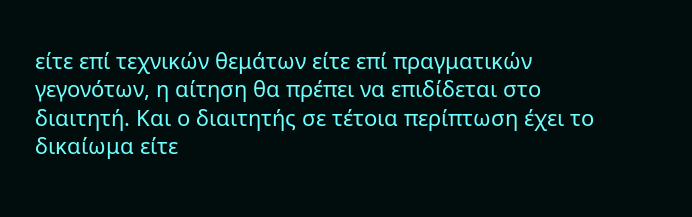είτε επί τεχνικών θεμάτων είτε επί πραγματικών γεγονότων, η αίτηση θα πρέπει να επιδίδεται στο διαιτητή. Και ο διαιτητής σε τέτοια περίπτωση έχει το δικαίωμα είτε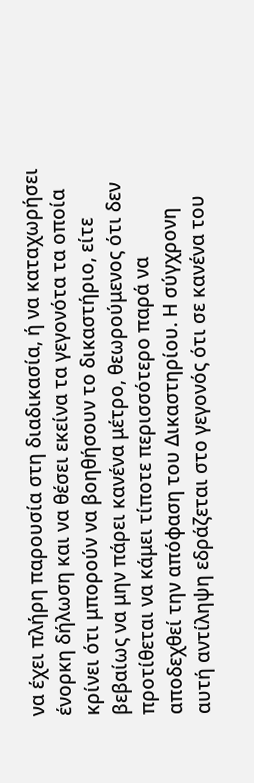να έχει πλήρη παρουσία στη διαδικασία, ή να καταχωρήσει ένορκη δήλωση και να θέσει εκείνα τα γεγονότα τα οποία κρίνει ότι μπορούν να βοηθήσουν το δικαστήριο, είτε βεβαίως να μην πάρει κανένα μέτρο, θεωρούμενος ότι δεν προτίθεται να κάμει τίποτε περισσότερο παρά να αποδεχθεί την απόφαση του Δικαστηρίου. Η σύγχρονη αυτή αντίληψη εδράζεται στο γεγονός ότι σε κανένα του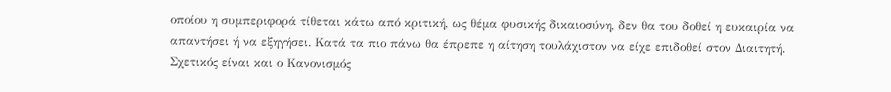οποίου η συμπεριφορά τίθεται κάτω από κριτική, ως θέμα φυσικής δικαιοσύνη, δεν θα του δοθεί η ευκαιρία να απαντήσει ή να εξηγήσει. Κατά τα πιο πάνω θα έπρεπε η αίτηση τουλάχιστον να είχε επιδοθεί στον Διαιτητή. Σχετικός είναι και ο Κανονισμός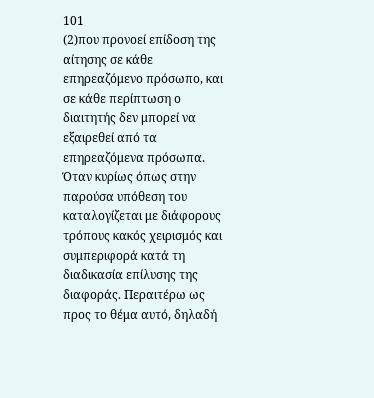101
(2)που προνοεί επίδοση της αίτησης σε κάθε επηρεαζόμενο πρόσωπο, και σε κάθε περίπτωση ο διαιτητής δεν μπορεί να εξαιρεθεί από τα επηρεαζόμενα πρόσωπα. Όταν κυρίως όπως στην παρούσα υπόθεση του καταλογίζεται με διάφορους τρόπους κακός χειρισμός και συμπεριφορά κατά τη διαδικασία επίλυσης της διαφοράς. Περαιτέρω ως προς το θέμα αυτό, δηλαδή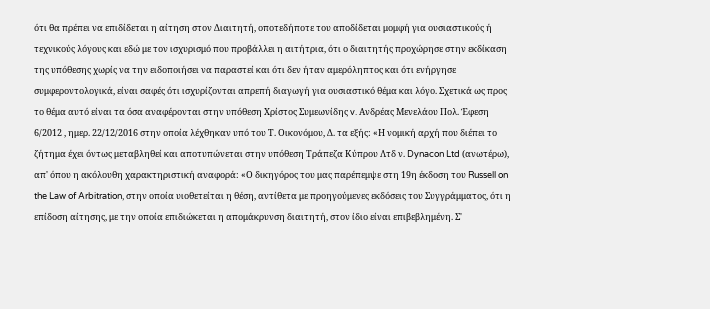ότι θα πρέπει να επιδίδεται η αίτηση στον Διαιτητή, οποτεδήποτε του αποδίδεται μομφή για ουσιαστικούς ή τεχνικούς λόγους και εδώ με τον ισχυρισμό που προβάλλει η αιτήτρια, ότι ο διαιτητής προχώρησε στην εκδίκαση της υπόθεσης χωρίς να την ειδοποιήσει να παραστεί και ότι δεν ήταν αμερόληπτος και ότι ενήργησε συμφεροντολογικά, είναι σαφές ότι ισχυρίζονται απρεπή διαγωγή για ουσιαστικό θέμα και λόγο. Σχετικά ως προς το θέμα αυτό είναι τα όσα αναφέρονται στην υπόθεση Χρίστος Συμεωνίδης v. Ανδρέας Μενελάου Πολ. Έφεση 6/2012 , ημερ. 22/12/2016 στην οποία λέχθηκαν υπό του Τ. Οικονόμου, Δ. τα εξής: «Η νομική αρχή που διέπει το ζήτημα έχει όντως μεταβληθεί και αποτυπώνεται στην υπόθεση Τράπεζα Κύπρου Λτδ ν. Dynacon Ltd (ανωτέρω), απ' όπου η ακόλουθη χαρακτηριστική αναφορά: «Ο δικηγόρος του μας παρέπεμψε στη 19η έκδοση του Russell on the Law of Arbitration, στην οποία υιοθετείται η θέση, αντίθετα με προηγούμενες εκδόσεις του Συγγράμματος, ότι η επίδοση αίτησης, με την οποία επιδιώκεται η απομάκρυνση διαιτητή, στον ίδιο είναι επιβεβλημένη. Σ'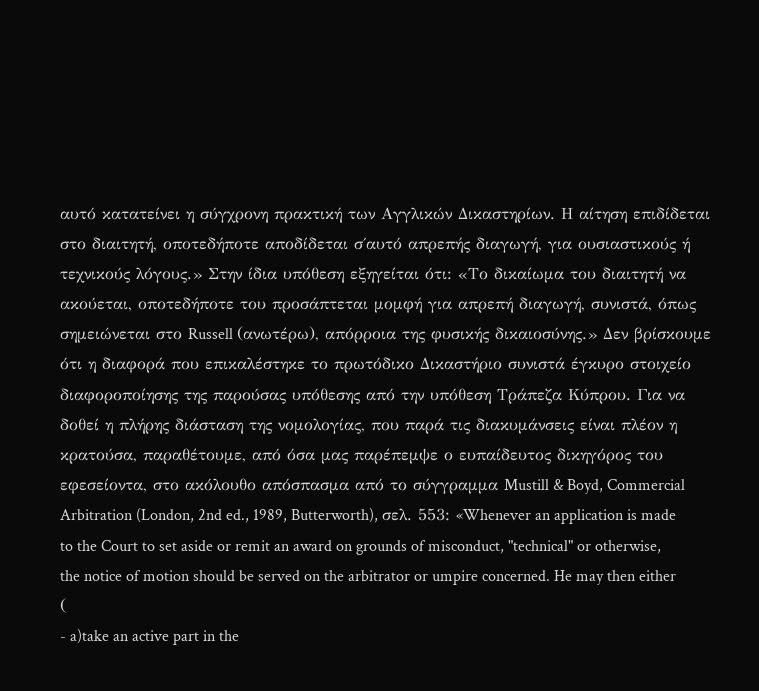αυτό κατατείνει η σύγχρονη πρακτική των Αγγλικών Δικαστηρίων. Η αίτηση επιδίδεται στο διαιτητή, οποτεδήποτε αποδίδεται σ΄αυτό απρεπής διαγωγή, για ουσιαστικούς ή τεχνικούς λόγους.» Στην ίδια υπόθεση εξηγείται ότι: «Το δικαίωμα του διαιτητή να ακούεται, οποτεδήποτε του προσάπτεται μομφή για απρεπή διαγωγή, συνιστά, όπως σημειώνεται στο Russell (ανωτέρω), απόρροια της φυσικής δικαιοσύνης.» Δεν βρίσκουμε ότι η διαφορά που επικαλέστηκε το πρωτόδικο Δικαστήριο συνιστά έγκυρο στοιχείο διαφοροποίησης της παρούσας υπόθεσης από την υπόθεση Τράπεζα Κύπρου. Για να δοθεί η πλήρης διάσταση της νομολογίας, που παρά τις διακυμάνσεις είναι πλέον η κρατούσα, παραθέτουμε, από όσα μας παρέπεμψε ο ευπαίδευτος δικηγόρος του εφεσείοντα, στο ακόλουθο απόσπασμα από το σύγγραμμα Mustill & Boyd, Commercial Arbitration (London, 2nd ed., 1989, Butterworth), σελ. 553: «Whenever an application is made to the Court to set aside or remit an award on grounds of misconduct, "technical" or otherwise, the notice of motion should be served on the arbitrator or umpire concerned. He may then either (
- a)take an active part in the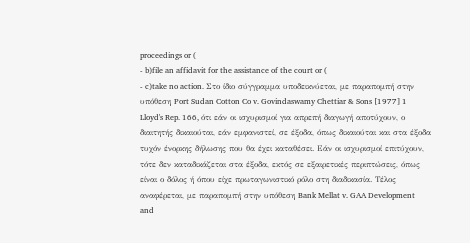proceedings or (
- b)file an affidavit for the assistance of the court or (
- c)take no action. Στο ίδιο σύγγραμμα υποδεικνύεται, με παραπομπή στην υπόθεση Port Sudan Cotton Co v. Govindaswamy Chettiar & Sons [1977] 1 Lloyd's Rep. 166, ότι εάν οι ισχυρισμοί για απρεπή διαγωγή αποτύχουν, ο διαιτητής δικαιούται, εάν εμφανιστεί, σε έξοδα, όπως δικαιούται και στα έξοδα τυχόν ένορκης δήλωσης που θα έχει καταθέσει. Εάν οι ισχυρισμοί επιτύχουν, τότε δεν καταδικάζεται στα έξοδα, εκτός σε εξαιρετικές περιπτώσεις, όπως είναι ο δόλος ή όπου είχε πρωταγωνιστικό ρόλο στη διαδικασία. Τέλος αναφέρεται, με παραπομπή στην υπόθεση Bank Mellat v. GAA Development and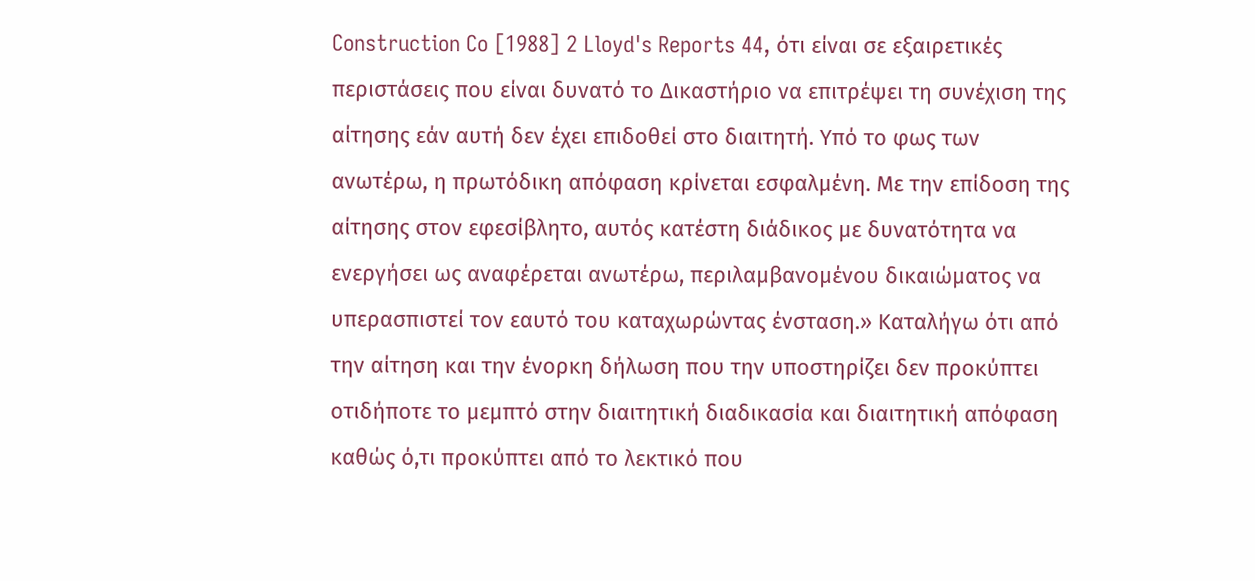Construction Co [1988] 2 Lloyd's Reports 44, ότι είναι σε εξαιρετικές περιστάσεις που είναι δυνατό το Δικαστήριο να επιτρέψει τη συνέχιση της αίτησης εάν αυτή δεν έχει επιδοθεί στο διαιτητή. Υπό το φως των ανωτέρω, η πρωτόδικη απόφαση κρίνεται εσφαλμένη. Με την επίδοση της αίτησης στον εφεσίβλητο, αυτός κατέστη διάδικος με δυνατότητα να ενεργήσει ως αναφέρεται ανωτέρω, περιλαμβανομένου δικαιώματος να υπερασπιστεί τον εαυτό του καταχωρώντας ένσταση.» Καταλήγω ότι από την αίτηση και την ένορκη δήλωση που την υποστηρίζει δεν προκύπτει οτιδήποτε το μεμπτό στην διαιτητική διαδικασία και διαιτητική απόφαση καθώς ό,τι προκύπτει από το λεκτικό που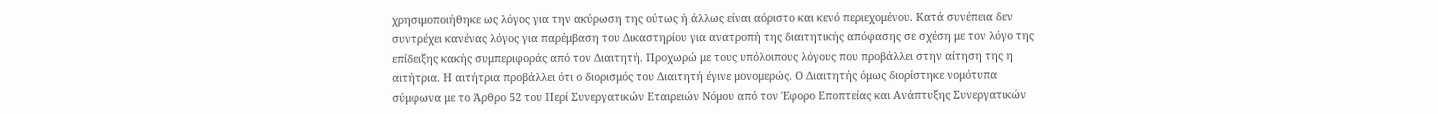χρησιμοποιήθηκε ως λόγος για την ακύρωση της ούτως ή άλλως είναι αόριστο και κενό περιεχομένου. Κατά συνέπεια δεν συντρέχει κανένας λόγος για παρέμβαση του Δικαστηρίου για ανατροπή της διαιτητικής απόφασης σε σχέση με τον λόγο της επίδειξης κακής συμπεριφοράς από τον Διαιτητή. Προχωρώ με τους υπόλοιπους λόγους που προβάλλει στην αίτηση της η αιτήτρια. Η αιτήτρια προβάλλει ότι ο διορισμός του Διαιτητή έγινε μονομερώς. Ο Διαιτητής όμως διορίστηκε νομότυπα σύμφωνα με το Άρθρο 52 του Περί Συνεργατικών Εταιρειών Νόμου από τον Έφορο Εποπτείας και Ανάπτυξης Συνεργατικών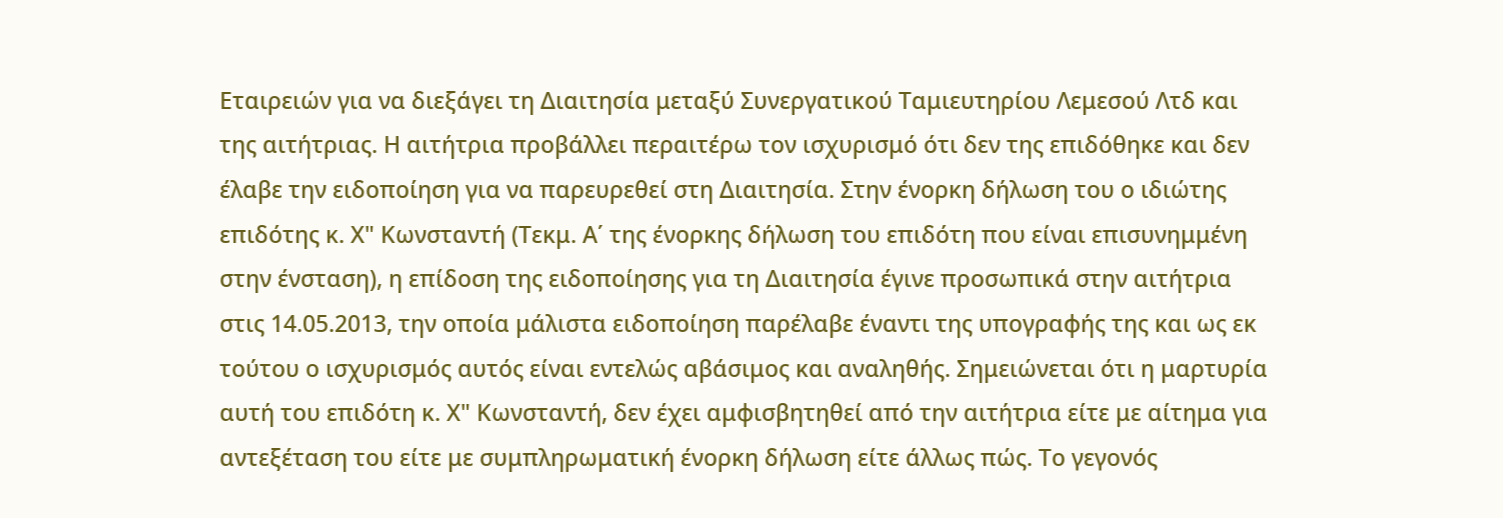Εταιρειών για να διεξάγει τη Διαιτησία μεταξύ Συνεργατικού Ταμιευτηρίου Λεμεσού Λτδ και της αιτήτριας. Η αιτήτρια προβάλλει περαιτέρω τον ισχυρισμό ότι δεν της επιδόθηκε και δεν έλαβε την ειδοποίηση για να παρευρεθεί στη Διαιτησία. Στην ένορκη δήλωση του ο ιδιώτης επιδότης κ. Χ" Κωνσταντή (Τεκμ. Α΄ της ένορκης δήλωση του επιδότη που είναι επισυνημμένη στην ένσταση), η επίδοση της ειδοποίησης για τη Διαιτησία έγινε προσωπικά στην αιτήτρια στις 14.05.2013, την οποία μάλιστα ειδοποίηση παρέλαβε έναντι της υπογραφής της και ως εκ τούτου ο ισχυρισμός αυτός είναι εντελώς αβάσιμος και αναληθής. Σημειώνεται ότι η μαρτυρία αυτή του επιδότη κ. Χ" Κωνσταντή, δεν έχει αμφισβητηθεί από την αιτήτρια είτε με αίτημα για αντεξέταση του είτε με συμπληρωματική ένορκη δήλωση είτε άλλως πώς. Το γεγονός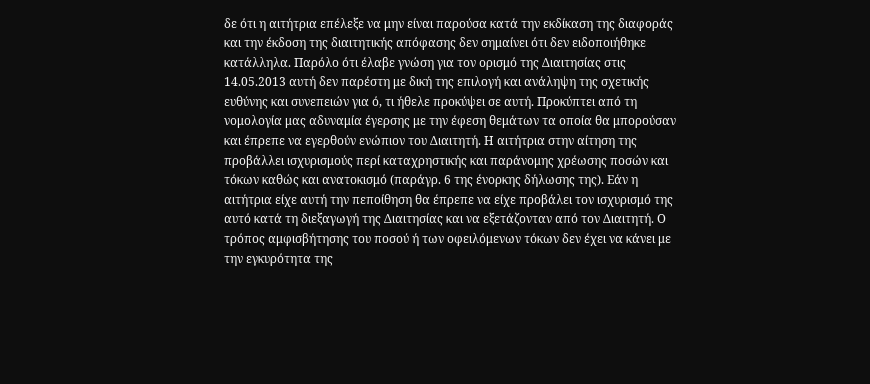δε ότι η αιτήτρια επέλεξε να μην είναι παρούσα κατά την εκδίκαση της διαφοράς και την έκδοση της διαιτητικής απόφασης δεν σημαίνει ότι δεν ειδοποιήθηκε κατάλληλα. Παρόλο ότι έλαβε γνώση για τον ορισμό της Διαιτησίας στις 14.05.2013 αυτή δεν παρέστη με δική της επιλογή και ανάληψη της σχετικής ευθύνης και συνεπειών για ό, τι ήθελε προκύψει σε αυτή. Προκύπτει από τη νομολογία μας αδυναμία έγερσης με την έφεση θεμάτων τα οποία θα μπορούσαν και έπρεπε να εγερθούν ενώπιον του Διαιτητή. Η αιτήτρια στην αίτηση της προβάλλει ισχυρισμούς περί καταχρηστικής και παράνομης χρέωσης ποσών και τόκων καθώς και ανατοκισμό (παράγρ. 6 της ένορκης δήλωσης της). Εάν η αιτήτρια είχε αυτή την πεποίθηση θα έπρεπε να είχε προβάλει τον ισχυρισμό της αυτό κατά τη διεξαγωγή της Διαιτησίας και να εξετάζονταν από τον Διαιτητή. Ο τρόπος αμφισβήτησης του ποσού ή των οφειλόμενων τόκων δεν έχει να κάνει με την εγκυρότητα της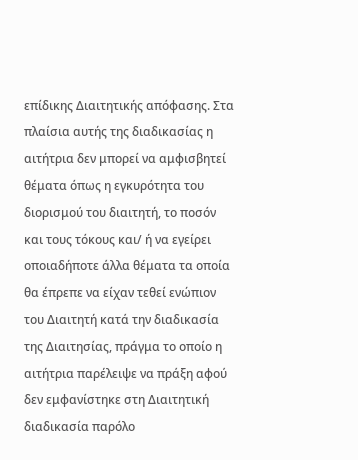επίδικης Διαιτητικής απόφασης. Στα πλαίσια αυτής της διαδικασίας η αιτήτρια δεν μπορεί να αμφισβητεί θέματα όπως η εγκυρότητα του διορισμού του διαιτητή, το ποσόν και τους τόκους και/ ή να εγείρει οποιαδήποτε άλλα θέματα τα οποία θα έπρεπε να είχαν τεθεί ενώπιον του Διαιτητή κατά την διαδικασία της Διαιτησίας, πράγμα το οποίο η αιτήτρια παρέλειψε να πράξη αφού δεν εμφανίστηκε στη Διαιτητική διαδικασία παρόλο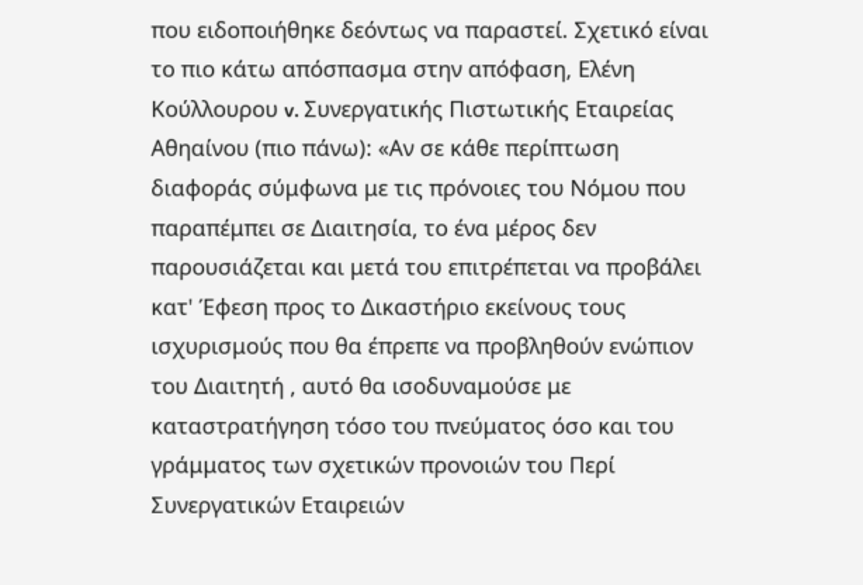που ειδοποιήθηκε δεόντως να παραστεί. Σχετικό είναι το πιο κάτω απόσπασμα στην απόφαση, Ελένη Κούλλουρου v. Συνεργατικής Πιστωτικής Εταιρείας Αθηαίνου (πιο πάνω): «Αν σε κάθε περίπτωση διαφοράς σύμφωνα με τις πρόνοιες του Νόμου που παραπέμπει σε Διαιτησία, το ένα μέρος δεν παρουσιάζεται και μετά του επιτρέπεται να προβάλει κατ' Έφεση προς το Δικαστήριο εκείνους τους ισχυρισμούς που θα έπρεπε να προβληθούν ενώπιον του Διαιτητή , αυτό θα ισοδυναμούσε με καταστρατήγηση τόσο του πνεύματος όσο και του γράμματος των σχετικών προνοιών του Περί Συνεργατικών Εταιρειών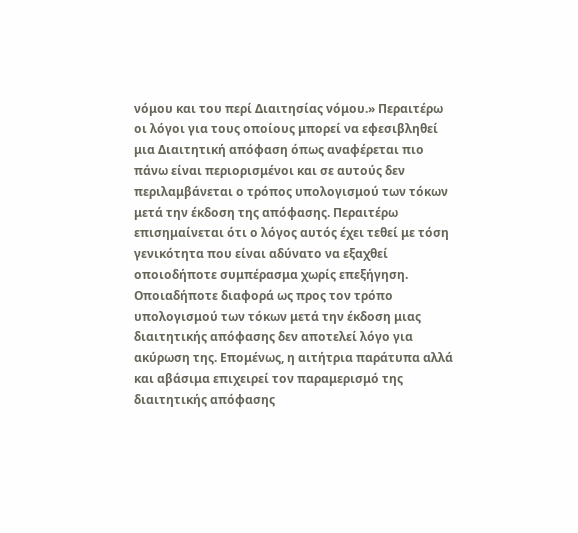νόμου και του περί Διαιτησίας νόμου.» Περαιτέρω οι λόγοι για τους οποίους μπορεί να εφεσιβληθεί μια Διαιτητική απόφαση όπως αναφέρεται πιο πάνω είναι περιορισμένοι και σε αυτούς δεν περιλαμβάνεται ο τρόπος υπολογισμού των τόκων μετά την έκδοση της απόφασης. Περαιτέρω επισημαίνεται ότι ο λόγος αυτός έχει τεθεί με τόση γενικότητα που είναι αδύνατο να εξαχθεί οποιοδήποτε συμπέρασμα χωρίς επεξήγηση. Οποιαδήποτε διαφορά ως προς τον τρόπο υπολογισμού των τόκων μετά την έκδοση μιας διαιτητικής απόφασης δεν αποτελεί λόγο για ακύρωση της. Επομένως, η αιτήτρια παράτυπα αλλά και αβάσιμα επιχειρεί τον παραμερισμό της διαιτητικής απόφασης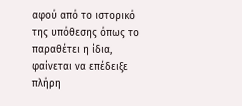αφού από το ιστορικό της υπόθεσης όπως το παραθέτει η ίδια, φαίνεται να επέδειξε πλήρη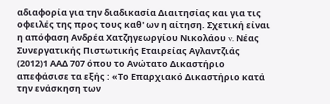αδιαφορία για την διαδικασία Διαιτησίας και για τις οφειλές της προς τους καθ' ων η αίτηση. Σχετική είναι η απόφαση Ανδρέα Χατζηγεωργίου Νικολάου v. Νέας Συνεργατικής Πιστωτικής Εταιρείας Αγλαντζιάς
(2012)1 ΑΑΔ 707 όπου το Ανώτατο Δικαστήριο απεφάσισε τα εξής : «Το Επαρχιακό Δικαστήριο κατά την ενάσκηση των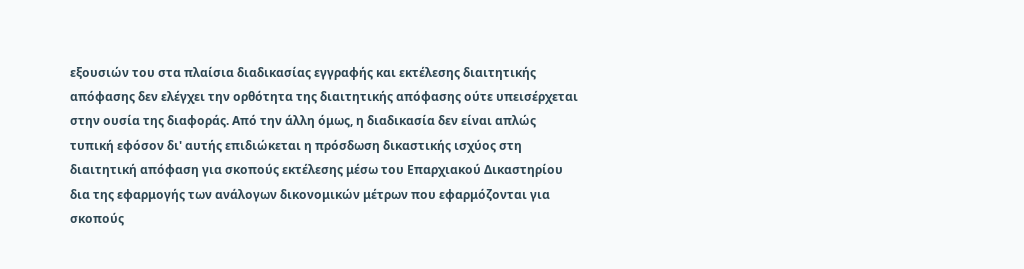εξουσιών του στα πλαίσια διαδικασίας εγγραφής και εκτέλεσης διαιτητικής απόφασης δεν ελέγχει την ορθότητα της διαιτητικής απόφασης ούτε υπεισέρχεται στην ουσία της διαφοράς. Από την άλλη όμως, η διαδικασία δεν είναι απλώς τυπική εφόσον δι' αυτής επιδιώκεται η πρόσδωση δικαστικής ισχύος στη διαιτητική απόφαση για σκοπούς εκτέλεσης μέσω του Επαρχιακού Δικαστηρίου δια της εφαρμογής των ανάλογων δικονομικών μέτρων που εφαρμόζονται για σκοπούς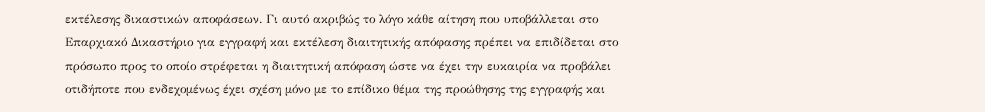εκτέλεσης δικαστικών αποφάσεων. Γι αυτό ακριβώς το λόγο κάθε αίτηση που υποβάλλεται στο Επαρχιακό Δικαστήριο για εγγραφή και εκτέλεση διαιτητικής απόφασης πρέπει να επιδίδεται στο πρόσωπο προς το οποίο στρέφεται η διαιτητική απόφαση ώστε να έχει την ευκαιρία να προβάλει οτιδήποτε που ενδεχομένως έχει σχέση μόνο με το επίδικο θέμα της προώθησης της εγγραφής και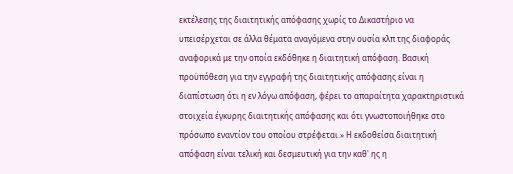εκτέλεσης της διαιτητικής απόφασης χωρίς το Δικαστήριο να υπεισέρχεται σε άλλα θέματα αναγόμενα στην ουσία κλπ της διαφοράς αναφορικά με την οποία εκδόθηκε η διαιτητική απόφαση. Βασική προϋπόθεση για την εγγραφή της διαιτητικής απόφασης είναι η διαπίστωση ότι η εν λόγω απόφαση, φέρει το απαραίτητα χαρακτηριστικά στοιχεία έγκυρης διαιτητικής απόφασης και ότι γνωστοποιήθηκε στο πρόσωπο εναντίον του οποίου στρέφεται.» Η εκδοθείσα διαιτητική απόφαση είναι τελική και δεσμευτική για την καθ' ης η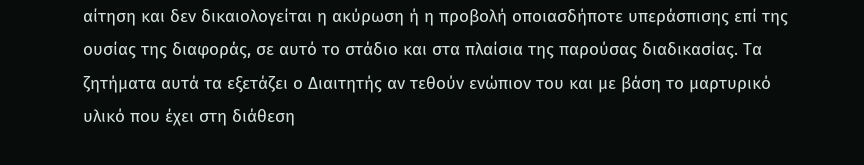αίτηση και δεν δικαιολογείται η ακύρωση ή η προβολή οποιασδήποτε υπεράσπισης επί της ουσίας της διαφοράς, σε αυτό το στάδιο και στα πλαίσια της παρούσας διαδικασίας. Τα ζητήματα αυτά τα εξετάζει ο Διαιτητής αν τεθούν ενώπιον του και με βάση το μαρτυρικό υλικό που έχει στη διάθεση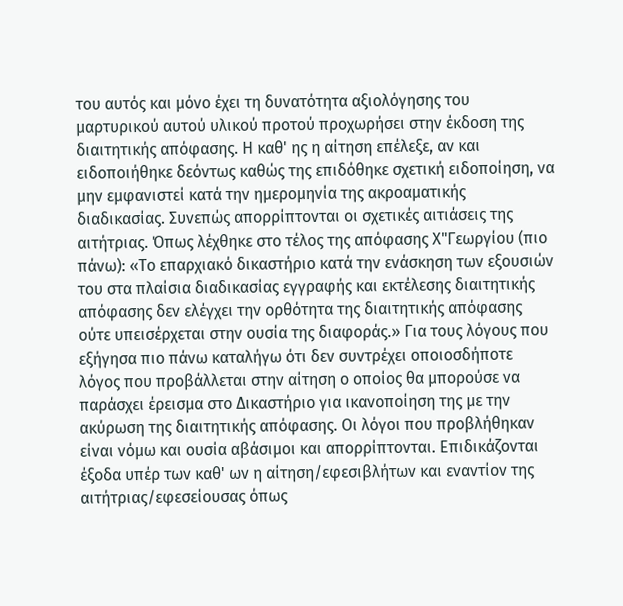του αυτός και μόνο έχει τη δυνατότητα αξιολόγησης του μαρτυρικού αυτού υλικού προτού προχωρήσει στην έκδοση της διαιτητικής απόφασης. Η καθ' ης η αίτηση επέλεξε, αν και ειδοποιήθηκε δεόντως καθώς της επιδόθηκε σχετική ειδοποίηση, να μην εμφανιστεί κατά την ημερομηνία της ακροαματικής διαδικασίας. Συνεπώς απορρίπτονται οι σχετικές αιτιάσεις της αιτήτριας. Όπως λέχθηκε στο τέλος της απόφασης Χ"Γεωργίου (πιο πάνω): «Το επαρχιακό δικαστήριο κατά την ενάσκηση των εξουσιών του στα πλαίσια διαδικασίας εγγραφής και εκτέλεσης διαιτητικής απόφασης δεν ελέγχει την ορθότητα της διαιτητικής απόφασης ούτε υπεισέρχεται στην ουσία της διαφοράς.» Για τους λόγους που εξήγησα πιο πάνω καταλήγω ότι δεν συντρέχει οποιοσδήποτε λόγος που προβάλλεται στην αίτηση ο οποίος θα μπορούσε να παράσχει έρεισμα στο Δικαστήριο για ικανοποίηση της με την ακύρωση της διαιτητικής απόφασης. Οι λόγοι που προβλήθηκαν είναι νόμω και ουσία αβάσιμοι και απορρίπτονται. Επιδικάζονται έξοδα υπέρ των καθ' ων η αίτηση/εφεσιβλήτων και εναντίον της αιτήτριας/εφεσείουσας όπως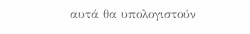αυτά θα υπολογιστούν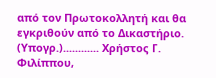από τον Πρωτοκολλητή και θα εγκριθούν από το Δικαστήριο. (Υπογρ.)............ Χρήστος Γ. Φιλίππου,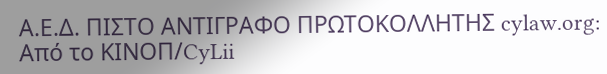Α.Ε.Δ. ΠΙΣΤΟ ΑΝΤΙΓΡΑΦΟ ΠΡΩΤΟΚΟΛΛΗΤΗΣ cylaw.org: Από το ΚΙΝOΠ/CyLii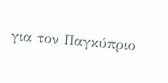για τον Παγκύπριο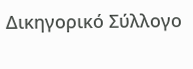Δικηγορικό Σύλλογο